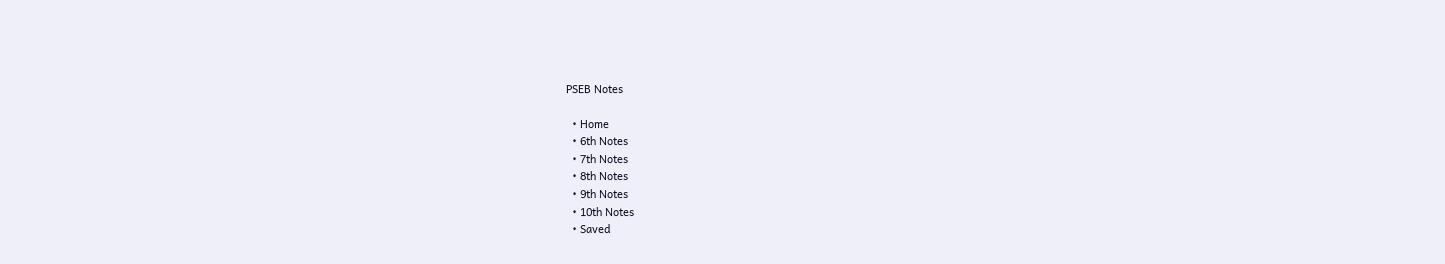PSEB Notes

  • Home
  • 6th Notes
  • 7th Notes
  • 8th Notes
  • 9th Notes
  • 10th Notes
  • Saved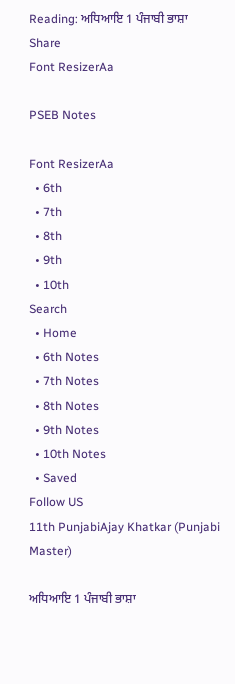Reading: ਅਧਿਆਇ 1 ਪੰਜਾਬੀ ਭਾਸ਼ਾ
Share
Font ResizerAa

PSEB Notes

Font ResizerAa
  • 6th
  • 7th
  • 8th
  • 9th
  • 10th
Search
  • Home
  • 6th Notes
  • 7th Notes
  • 8th Notes
  • 9th Notes
  • 10th Notes
  • Saved
Follow US
11th PunjabiAjay Khatkar (Punjabi Master)

ਅਧਿਆਇ 1 ਪੰਜਾਬੀ ਭਾਸ਼ਾ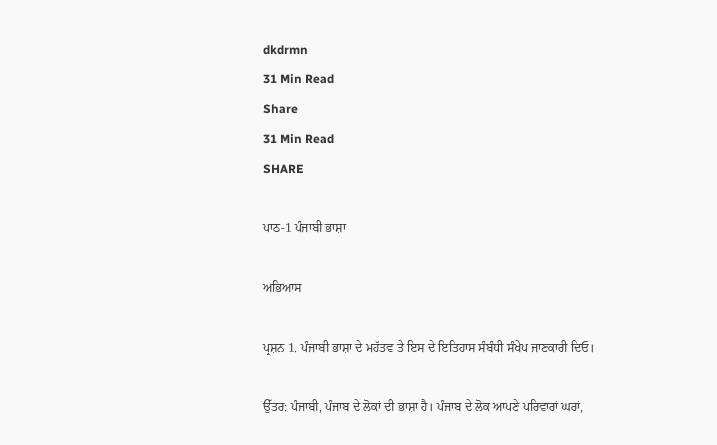dkdrmn
31 Min Read
Share
31 Min Read
SHARE

ਪਾਠ-1 ਪੰਜਾਬੀ ਭਾਸ਼ਾ

ਅਭਿਆਸ

ਪ੍ਰਸ਼ਨ 1. ਪੰਜਾਬੀ ਭਾਸ਼ਾ ਦੇ ਮਹੱਤਵ ਤੇ ਇਸ ਦੇ ਇਤਿਹਾਸ ਸੰਬੰਧੀ ਸੰਖੇਪ ਜਾਣਕਾਰੀ ਦਿਓ।

ਉੱਤਰ: ਪੰਜਾਬੀ, ਪੰਜਾਬ ਦੇ ਲੋਕਾਂ ਦੀ ਭਾਸ਼ਾ ਹੈ। ਪੰਜਾਬ ਦੇ ਲੋਕ ਆਪਣੇ ਪਰਿਵਾਰਾਂ ਘਰਾਂ,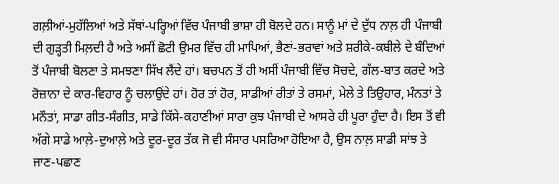ਗਲ਼ੀਆਂ-ਮੁਹੱਲਿਆਂ ਅਤੇ ਸੱਥਾਂ-ਪਰ੍ਹਿਆਂ ਵਿੱਚ ਪੰਜਾਬੀ ਭਾਸ਼ਾ ਹੀ ਬੋਲਦੇ ਹਨ। ਸਾਨੂੰ ਮਾਂ ਦੇ ਦੁੱਧ ਨਾਲ਼ ਹੀ ਪੰਜਾਬੀ ਦੀ ਗੁੜ੍ਹਤੀ ਮਿਲ਼ਦੀ ਹੈ ਅਤੇ ਅਸੀਂ ਛੋਟੀ ਉਮਰ ਵਿੱਚ ਹੀ ਮਾਪਿਆਂ, ਭੈਣਾਂ-ਭਰਾਵਾਂ ਅਤੇ ਸ਼ਰੀਕੇ-ਕਬੀਲੇ ਦੇ ਬੰਦਿਆਂ ਤੋਂ ਪੰਜਾਬੀ ਬੋਲਣਾ ਤੇ ਸਮਝਣਾ ਸਿੱਖ ਲੈਂਦੇ ਹਾਂ। ਬਚਪਨ ਤੋਂ ਹੀ ਅਸੀਂ ਪੰਜਾਬੀ ਵਿੱਚ ਸੋਚਦੇ, ਗੱਲ-ਬਾਤ ਕਰਦੇ ਅਤੇ ਰੋਜ਼ਾਨਾ ਦੇ ਕਾਰ-ਵਿਹਾਰ ਨੂੰ ਚਲਾਉਂਦੇ ਹਾਂ। ਹੋਰ ਤਾਂ ਹੋਰ, ਸਾਡੀਆਂ ਰੀਤਾਂ ਤੇ ਰਸਮਾਂ, ਮੇਲੇ ਤੇ ਤਿਉਹਾਰ, ਮੰਨਤਾਂ ਤੇ ਮਨੌਤਾਂ, ਸਾਡਾ ਗੀਤ-ਸੰਗੀਤ, ਸਾਡੇ ਕਿੱਸੇ-ਕਹਾਣੀਆਂ ਸਾਰਾ ਕੁਝ ਪੰਜਾਬੀ ਦੇ ਆਸਰੇ ਹੀ ਪੂਰਾ ਹੁੰਦਾ ਹੈ। ਇਸ ਤੋਂ ਵੀ ਅੱਗੇ ਸਾਡੇ ਆਲ਼ੇ-ਦੁਆਲ਼ੇ ਅਤੇ ਦੂਰ-ਦੂਰ ਤੱਕ ਜੋ ਵੀ ਸੰਸਾਰ ਪਸਰਿਆ ਹੋਇਆ ਹੈ, ਉਸ ਨਾਲ਼ ਸਾਡੀ ਸਾਂਝ ਤੇ ਜਾਣ-ਪਛਾਣ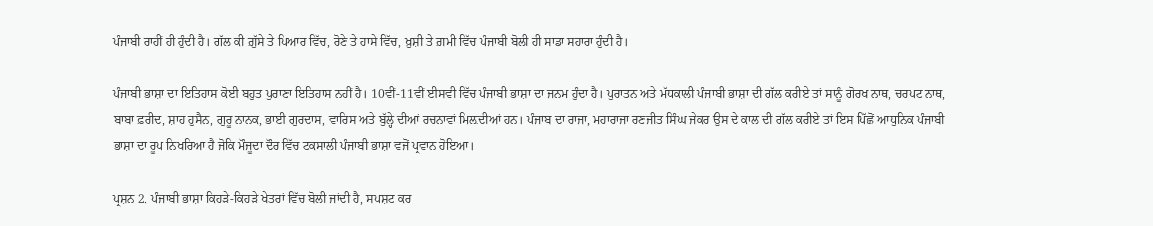ਪੰਜਾਬੀ ਰਾਹੀਂ ਹੀ ਹੁੰਦੀ ਹੈ। ਗੱਲ ਕੀ ਗ਼ੁੱਸੇ ਤੇ ਪਿਆਰ ਵਿੱਚ, ਰੋਣੇ ਤੇ ਹਾਸੇ ਵਿੱਚ, ਖ਼ੁਸ਼ੀ ਤੇ ਗ਼ਮੀ ਵਿੱਚ ਪੰਜਾਬੀ ਬੋਲੀ ਹੀ ਸਾਡਾ ਸਹਾਰਾ ਹੁੰਦੀ ਹੈ।

ਪੰਜਾਬੀ ਭਾਸ਼ਾ ਦਾ ਇਤਿਹਾਸ ਕੋਈ ਬਹੁਤ ਪੁਰਾਣਾ ਇਤਿਹਾਸ ਨਹੀਂ ਹੈ। 10ਵੀਂ-11ਵੀਂ ਈਸਵੀ ਵਿੱਚ ਪੰਜਾਬੀ ਭਾਸ਼ਾ ਦਾ ਜਨਮ ਹੁੰਦਾ ਹੈ। ਪੁਰਾਤਨ ਅਤੇ ਮੱਧਕਾਲੀ ਪੰਜਾਬੀ ਭਾਸ਼ਾ ਦੀ ਗੱਲ ਕਰੀਏ ਤਾਂ ਸਾਨੂੰ ਗੋਰਖ ਨਾਥ, ਚਰਪਟ ਨਾਥ, ਬਾਬਾ ਫ਼ਰੀਦ, ਸ਼ਾਹ ਹੁਸੈਨ, ਗੁਰੂ ਨਾਨਕ, ਭਾਈ ਗੁਰਦਾਸ, ਵਾਰਿਸ ਅਤੇ ਬੁੱਲ੍ਹੇ ਦੀਆਂ ਰਚਨਾਵਾਂ ਮਿਲ਼ਦੀਆਂ ਹਨ। ਪੰਜਾਬ ਦਾ ਰਾਜਾ, ਮਹਾਰਾਜਾ ਰਣਜੀਤ ਸਿੰਘ ਜੇਕਰ ਉਸ ਦੇ ਕਾਲ ਦੀ ਗੱਲ ਕਰੀਏ ਤਾਂ ਇਸ ਪਿੱਛੋਂ ਆਧੁਨਿਕ ਪੰਜਾਬੀ ਭਾਸ਼ਾ ਦਾ ਰੂਪ ਨਿਖਰਿਆ ਹੈ ਜੋਕਿ ਮੌਜੂਦਾ ਦੌਰ ਵਿੱਚ ਟਕਸਾਲੀ ਪੰਜਾਬੀ ਭਾਸ਼ਾ ਵਜੋਂ ਪ੍ਰਵਾਨ ਹੋਇਆ।

ਪ੍ਰਸ਼ਨ 2. ਪੰਜਾਬੀ ਭਾਸ਼ਾ ਕਿਹੜੇ-ਕਿਹੜੇ ਖੇਤਰਾਂ ਵਿੱਚ ਬੋਲੀ ਜਾਂਦੀ ਹੈ, ਸਪਸ਼ਟ ਕਰ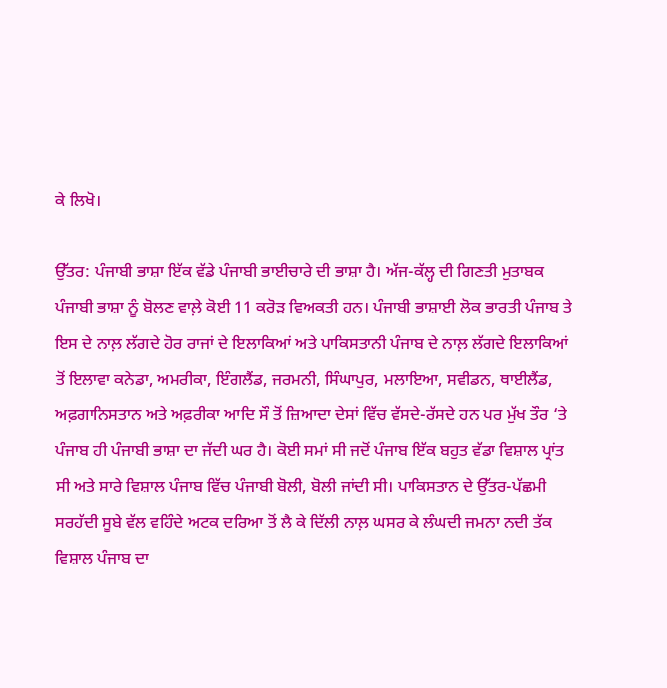ਕੇ ਲਿਖੋ।

ਉੱਤਰ: ਪੰਜਾਬੀ ਭਾਸ਼ਾ ਇੱਕ ਵੱਡੇ ਪੰਜਾਬੀ ਭਾਈਚਾਰੇ ਦੀ ਭਾਸ਼ਾ ਹੈ। ਅੱਜ-ਕੱਲ੍ਹ ਦੀ ਗਿਣਤੀ ਮੁਤਾਬਕ ਪੰਜਾਬੀ ਭਾਸ਼ਾ ਨੂੰ ਬੋਲਣ ਵਾਲ਼ੇ ਕੋਈ 11 ਕਰੋੜ ਵਿਅਕਤੀ ਹਨ। ਪੰਜਾਬੀ ਭਾਸ਼ਾਈ ਲੋਕ ਭਾਰਤੀ ਪੰਜਾਬ ਤੇ ਇਸ ਦੇ ਨਾਲ਼ ਲੱਗਦੇ ਹੋਰ ਰਾਜਾਂ ਦੇ ਇਲਾਕਿਆਂ ਅਤੇ ਪਾਕਿਸਤਾਨੀ ਪੰਜਾਬ ਦੇ ਨਾਲ਼ ਲੱਗਦੇ ਇਲਾਕਿਆਂ ਤੋਂ ਇਲਾਵਾ ਕਨੇਡਾ, ਅਮਰੀਕਾ, ਇੰਗਲੈਂਡ, ਜਰਮਨੀ, ਸਿੰਘਾਪੁਰ, ਮਲਾਇਆ, ਸਵੀਡਨ, ਥਾਈਲੈਂਡ, ਅਫ਼ਗਾਨਿਸਤਾਨ ਅਤੇ ਅਫ਼ਰੀਕਾ ਆਦਿ ਸੌ ਤੋਂ ਜ਼ਿਆਦਾ ਦੇਸਾਂ ਵਿੱਚ ਵੱਸਦੇ-ਰੱਸਦੇ ਹਨ ਪਰ ਮੁੱਖ ਤੌਰ ‘ਤੇ ਪੰਜਾਬ ਹੀ ਪੰਜਾਬੀ ਭਾਸ਼ਾ ਦਾ ਜੱਦੀ ਘਰ ਹੈ। ਕੋਈ ਸਮਾਂ ਸੀ ਜਦੋਂ ਪੰਜਾਬ ਇੱਕ ਬਹੁਤ ਵੱਡਾ ਵਿਸ਼ਾਲ ਪ੍ਰਾਂਤ ਸੀ ਅਤੇ ਸਾਰੇ ਵਿਸ਼ਾਲ ਪੰਜਾਬ ਵਿੱਚ ਪੰਜਾਬੀ ਬੋਲੀ, ਬੋਲੀ ਜਾਂਦੀ ਸੀ। ਪਾਕਿਸਤਾਨ ਦੇ ਉੱਤਰ-ਪੱਛਮੀ ਸਰਹੱਦੀ ਸੂਬੇ ਵੱਲ ਵਹਿੰਦੇ ਅਟਕ ਦਰਿਆ ਤੋਂ ਲੈ ਕੇ ਦਿੱਲੀ ਨਾਲ਼ ਘਸਰ ਕੇ ਲੰਘਦੀ ਜਮਨਾ ਨਦੀ ਤੱਕ ਵਿਸ਼ਾਲ ਪੰਜਾਬ ਦਾ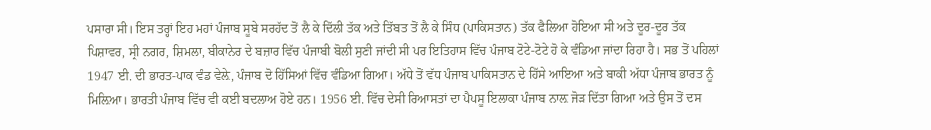ਪਸਾਰਾ ਸੀ। ਇਸ ਤਰ੍ਹਾਂ ਇਹ ਮਹਾਂ ਪੰਜਾਬ ਸੂਬੇ ਸਰਹੱਦ ਤੋਂ ਲੈ ਕੇ ਦਿੱਲੀ ਤੱਕ ਅਤੇ ਤਿੱਬਤ ਤੋਂ ਲੈ ਕੇ ਸਿੰਧ (ਪਾਕਿਸਤਾਨ) ਤੱਕ ਫੈਲਿਆ ਹੋਇਆ ਸੀ ਅਤੇ ਦੂਰ-ਦੂਰ ਤੱਕ ਪਿਸ਼ਾਵਰ, ਸ੍ਰੀ ਨਗਰ, ਸ਼ਿਮਲਾ, ਬੀਕਾਨੇਰ ਦੇ ਬਜ਼ਾਰ ਵਿੱਚ ਪੰਜਾਬੀ ਬੋਲੀ ਸੁਣੀ ਜਾਂਦੀ ਸੀ ਪਰ ਇਤਿਹਾਸ ਵਿੱਚ ਪੰਜਾਬ ਟੋਟੇ-ਟੋਟੇ ਹੋ ਕੇ ਵੰਡਿਆ ਜਾਂਦਾ ਰਿਹਾ ਹੈ। ਸਭ ਤੋਂ ਪਹਿਲਾਂ 1947 ਈ. ਦੀ ਭਾਰਤ-ਪਾਕ ਵੰਡ ਵੇਲ਼ੇ, ਪੰਜਾਬ ਦੋ ਹਿੱਸਿਆਂ ਵਿੱਚ ਵੰਡਿਆ ਗਿਆ। ਅੱਧੇ ਤੋਂ ਵੱਧ ਪੰਜਾਬ ਪਾਕਿਸਤਾਨ ਦੇ ਹਿੱਸੇ ਆਇਆ ਅਤੇ ਬਾਕੀ ਅੱਧਾ ਪੰਜਾਬ ਭਾਰਤ ਨੂੰ ਮਿਲ਼ਿਆ। ਭਾਰਤੀ ਪੰਜਾਬ ਵਿੱਚ ਵੀ ਕਈ ਬਦਲਾਅ ਹੋਏ ਹਨ। 1956 ਈ. ਵਿੱਚ ਦੇਸੀ ਰਿਆਸਤਾਂ ਦਾ ਪੈਪਸੂ ਇਲਾਕਾ ਪੰਜਾਬ ਨਾਲ਼ ਜੋੜ ਦਿੱਤਾ ਗਿਆ ਅਤੇ ਉਸ ਤੋਂ ਦਸ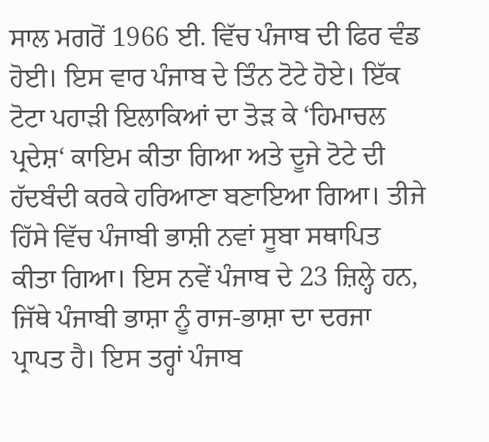ਸਾਲ ਮਗਰੋਂ 1966 ਈ. ਵਿੱਚ ਪੰਜਾਬ ਦੀ ਫਿਰ ਵੰਡ ਹੋਈ। ਇਸ ਵਾਰ ਪੰਜਾਬ ਦੇ ਤਿੰਨ ਟੋਟੇ ਹੋਏ। ਇੱਕ ਟੋਟਾ ਪਹਾੜੀ ਇਲਾਕਿਆਂ ਦਾ ਤੋੜ ਕੇ ‘ਹਿਮਾਚਲ ਪ੍ਰਦੇਸ਼‘ ਕਾਇਮ ਕੀਤਾ ਗਿਆ ਅਤੇ ਦੂਜੇ ਟੋਟੇ ਦੀ ਹੱਦਬੰਦੀ ਕਰਕੇ ਹਰਿਆਣਾ ਬਣਾਇਆ ਗਿਆ। ਤੀਜੇ ਹਿੱਸੇ ਵਿੱਚ ਪੰਜਾਬੀ ਭਾਸ਼ੀ ਨਵਾਂ ਸੂਬਾ ਸਥਾਪਿਤ ਕੀਤਾ ਗਿਆ। ਇਸ ਨਵੇਂ ਪੰਜਾਬ ਦੇ 23 ਜ਼ਿਲ੍ਹੇ ਹਨ, ਜਿੱਥੇ ਪੰਜਾਬੀ ਭਾਸ਼ਾ ਨੂੰ ਰਾਜ-ਭਾਸ਼ਾ ਦਾ ਦਰਜਾ ਪ੍ਰਾਪਤ ਹੈ। ਇਸ ਤਰ੍ਹਾਂ ਪੰਜਾਬ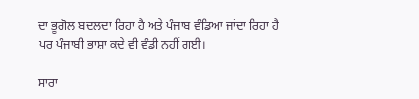ਦਾ ਭੂਗੋਲ ਬਦਲਦਾ ਰਿਹਾ ਹੈ ਅਤੇ ਪੰਜਾਬ ਵੰਡਿਆ ਜਾਂਦਾ ਰਿਹਾ ਹੈ ਪਰ ਪੰਜਾਬੀ ਭਾਸ਼ਾ ਕਦੇ ਵੀ ਵੰਡੀ ਨਹੀਂ ਗਈ।

ਸਾਰਾ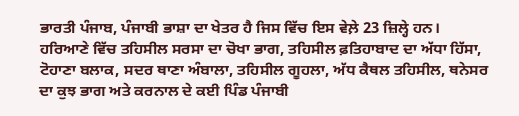ਭਾਰਤੀ ਪੰਜਾਬ, ਪੰਜਾਬੀ ਭਾਸ਼ਾ ਦਾ ਖੇਤਰ ਹੈ ਜਿਸ ਵਿੱਚ ਇਸ ਵੇਲ਼ੇ 23 ਜ਼ਿਲ੍ਹੇ ਹਨ। ਹਰਿਆਣੇ ਵਿੱਚ ਤਹਿਸੀਲ ਸਰਸਾ ਦਾ ਚੋਖਾ ਭਾਗ, ਤਹਿਸੀਲ ਫ਼ਤਿਹਾਬਾਦ ਦਾ ਅੱਧਾ ਹਿੱਸਾ, ਟੋਹਾਣਾ ਬਲਾਕ, ਸਦਰ ਥਾਣਾ ਅੰਬਾਲਾ, ਤਹਿਸੀਲ ਗੂਹਲਾ, ਅੱਧ ਕੈਥਲ ਤਹਿਸੀਲ, ਥਨੇਸਰ ਦਾ ਕੁਝ ਭਾਗ ਅਤੇ ਕਰਨਾਲ ਦੇ ਕਈ ਪਿੰਡ ਪੰਜਾਬੀ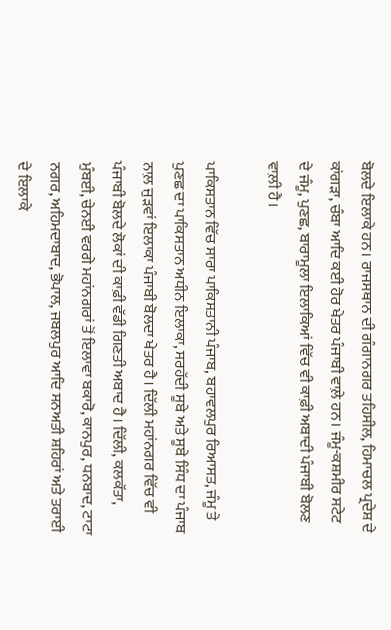ਬੋਲਦੇ ਇਲਾਕੇ ਹਨ। ਰਾਜਸਥਾਨ ਦੀ ਗੰਗਾਨਗਰ ਤਹਿਸੀਲ, ਹਿਮਾਚਲ ਪ੍ਰਦੇਸ਼ ਦੇ ਕਾਂਗੜਾ, ਚੰਬਾ ਆਦਿ ਕਈ ਹੋਰ ਖੇਤਰ ਪੰਜਾਬੀ ਵਾਲ਼ੇ ਹਨ। ਜੰਮੂ-ਕਸ਼ਮੀਰ ਸਟੇਟ ਦੇ ਜੰਮੂ, ਪੁਣਛ, ਬਾਰਾਮੂਲਾ ਇਲਾਕਿਆਂ ਵਿੱਚ ਵੀ ਕਾਫ਼ੀ ਅਬਾਦੀ ਪੰਜਾਬੀ ਬੋਲਣ ਵਾਲ਼ੀ ਹੈ।

ਪਾਕਿਸਤਾਨ ਵਿੱਚ ਸਾਰਾ ਪਾਕਿਸਤਾਨੀ ਪੰਜਾਬ, ਬਹਾਵਲਪੁਰ ਰਿਆਸਤ, ਜੰਮੂ ਤੇ ਪੁਣਛ ਦਾ ਪਾਕਿਸਤਾਨ ਅਧੀਨ ਇਲਾਕਾ, ਸਰਹੱਦੀ ਸੂਬੇ ਅਤੇ ਸੂਬੇ ਸਿੰਧ ਦਾ ਪੰਜਾਬ ਨਾਲ਼ ਜੁੜਵਾਂ ਇਲਾਕਾ ਪੰਜਾਬੀ ਬੋਲਦਾ ਖੇਤਰ ਹੈ। ਦਿੱਲੀ ਮਹਾਂਨਗਰ ਵਿੱਚ ਵੀ ਪੰਜਾਬੀ ਬੋਲਦੇ ਲੋਕਾਂ ਦੀ ਕਾਫ਼ੀ ਵੱਡੀ ਗਿਣਤੀ ਅਬਾਦ ਹੈ। ਦਿੱਲੀ, ਕਲਕੱਤਾ, ਮੁੰਬਈ, ਚੇਨਈ ਵਰਗੇ ਮਹਾਂਨਗਰਾਂ ਤੋਂ ਇਲਾਵਾ ਬਕਾਰੋ, ਕਾਨਪੁਰ, ਧਨਬਾਦ, ਟਾਟਾ ਨਗਰ, ਅਹਿਮਦਾਬਾਦ, ਭੋਪਾਲ, ਜਬਲਪੁਰ ਆਦਿ ਸਨਅਤੀ ਸ਼ਹਿਰਾਂ ਅਤੇ ਤਰਾਈ ਦੇ ਇਲਾਕੇ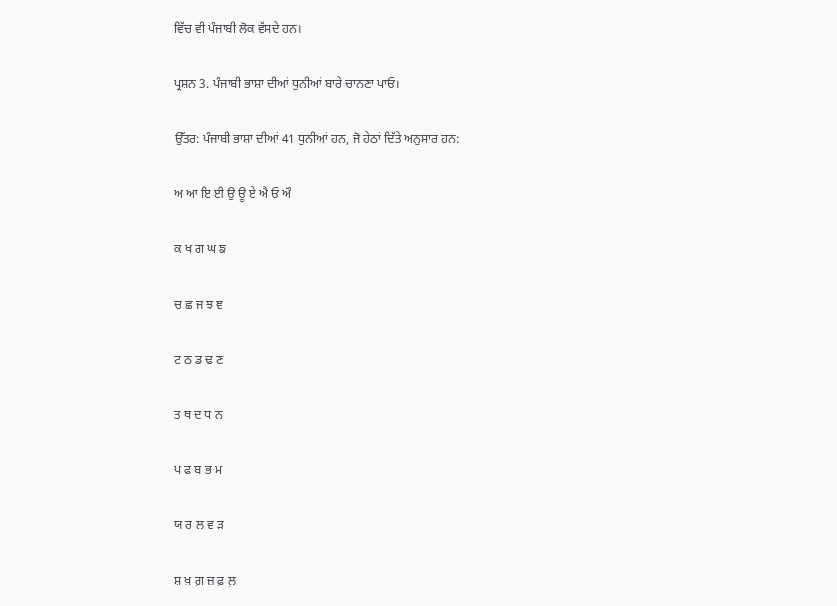ਵਿੱਚ ਵੀ ਪੰਜਾਬੀ ਲੋਕ ਵੱਸਦੇ ਹਨ।

ਪ੍ਰਸ਼ਨ 3. ਪੰਜਾਬੀ ਭਾਸ਼ਾ ਦੀਆਂ ਧੁਨੀਆਂ ਬਾਰੇ ਚਾਨਣਾ ਪਾਓ।

ਉੱਤਰ: ਪੰਜਾਬੀ ਭਾਸ਼ਾ ਦੀਆਂ 41 ਧੁਨੀਆਂ ਹਨ, ਜੋ ਹੇਠਾਂ ਦਿੱਤੇ ਅਨੁਸਾਰ ਹਨ:

ਅ ਆ ਇ ਈ ਉ ਊ ਏ ਐ ਓ ਔ

ਕ ਖ ਗ ਘ ਙ

ਚ ਛ ਜ ਝ ਞ

ਟ ਠ ਡ ਢ ਣ

ਤ ਥ ਦ ਧ ਨ

ਪ ਫ ਬ ਭ ਮ

ਯ ਰ ਲ ਵ ੜ

ਸ਼ ਖ਼ ਗ਼ ਜ਼ ਫ਼ ਲ਼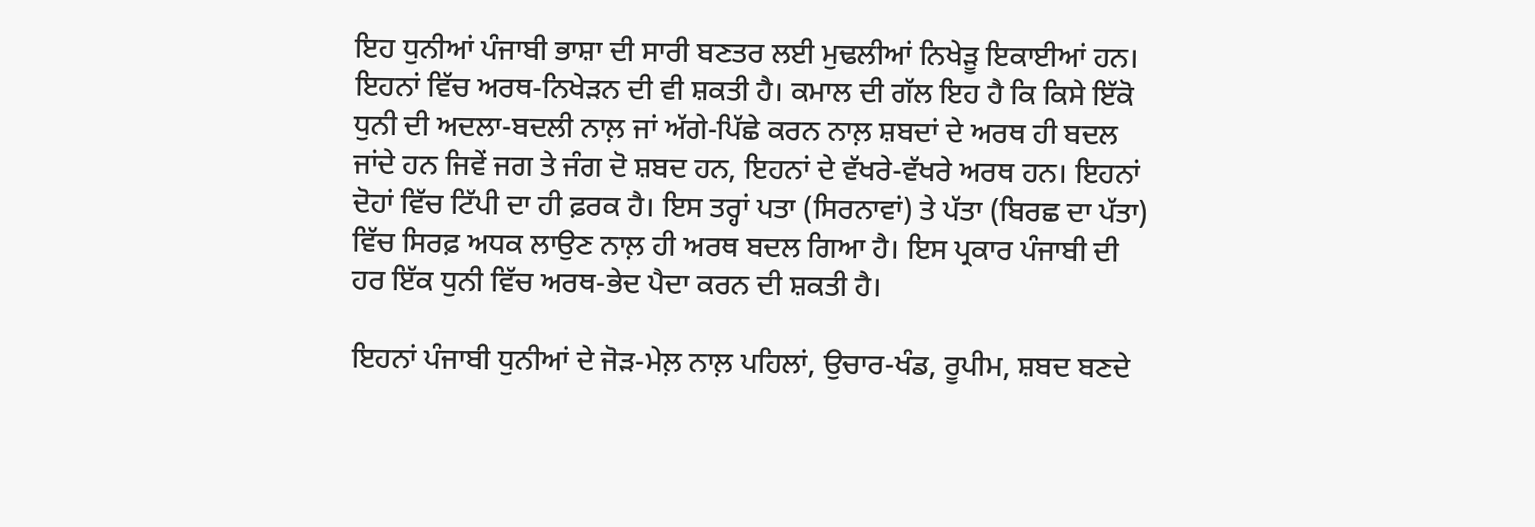ਇਹ ਧੁਨੀਆਂ ਪੰਜਾਬੀ ਭਾਸ਼ਾ ਦੀ ਸਾਰੀ ਬਣਤਰ ਲਈ ਮੁਢਲੀਆਂ ਨਿਖੇੜੂ ਇਕਾਈਆਂ ਹਨ। ਇਹਨਾਂ ਵਿੱਚ ਅਰਥ-ਨਿਖੇੜਨ ਦੀ ਵੀ ਸ਼ਕਤੀ ਹੈ। ਕਮਾਲ ਦੀ ਗੱਲ ਇਹ ਹੈ ਕਿ ਕਿਸੇ ਇੱਕੋ ਧੁਨੀ ਦੀ ਅਦਲਾ-ਬਦਲੀ ਨਾਲ਼ ਜਾਂ ਅੱਗੇ-ਪਿੱਛੇ ਕਰਨ ਨਾਲ਼ ਸ਼ਬਦਾਂ ਦੇ ਅਰਥ ਹੀ ਬਦਲ ਜਾਂਦੇ ਹਨ ਜਿਵੇਂ ਜਗ ਤੇ ਜੰਗ ਦੋ ਸ਼ਬਦ ਹਨ, ਇਹਨਾਂ ਦੇ ਵੱਖਰੇ-ਵੱਖਰੇ ਅਰਥ ਹਨ। ਇਹਨਾਂ ਦੋਹਾਂ ਵਿੱਚ ਟਿੱਪੀ ਦਾ ਹੀ ਫ਼ਰਕ ਹੈ। ਇਸ ਤਰ੍ਹਾਂ ਪਤਾ (ਸਿਰਨਾਵਾਂ) ਤੇ ਪੱਤਾ (ਬਿਰਛ ਦਾ ਪੱਤਾ) ਵਿੱਚ ਸਿਰਫ਼ ਅਧਕ ਲਾਉਣ ਨਾਲ਼ ਹੀ ਅਰਥ ਬਦਲ ਗਿਆ ਹੈ। ਇਸ ਪ੍ਰਕਾਰ ਪੰਜਾਬੀ ਦੀ ਹਰ ਇੱਕ ਧੁਨੀ ਵਿੱਚ ਅਰਥ-ਭੇਦ ਪੈਦਾ ਕਰਨ ਦੀ ਸ਼ਕਤੀ ਹੈ।

ਇਹਨਾਂ ਪੰਜਾਬੀ ਧੁਨੀਆਂ ਦੇ ਜੋੜ-ਮੇਲ਼ ਨਾਲ਼ ਪਹਿਲਾਂ, ਉਚਾਰ-ਖੰਡ, ਰੂਪੀਮ, ਸ਼ਬਦ ਬਣਦੇ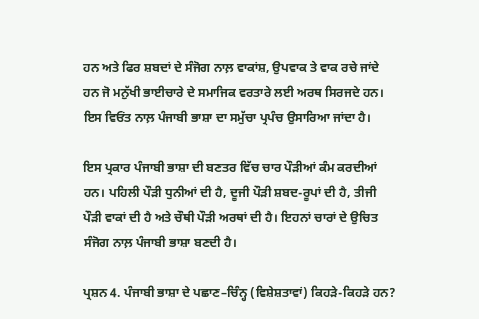ਹਨ ਅਤੇ ਫਿਰ ਸ਼ਬਦਾਂ ਦੇ ਸੰਜੋਗ ਨਾਲ਼ ਵਾਕਾਂਸ਼, ਉਪਵਾਕ ਤੇ ਵਾਕ ਰਚੇ ਜਾਂਦੇ ਹਨ ਜੋ ਮਨੁੱਖੀ ਭਾਈਚਾਰੇ ਦੇ ਸਮਾਜਿਕ ਵਰਤਾਰੇ ਲਈ ਅਰਥ ਸਿਰਜਦੇ ਹਨ। ਇਸ ਵਿਓਂਤ ਨਾਲ਼ ਪੰਜਾਬੀ ਭਾਸ਼ਾ ਦਾ ਸਮੁੱਚਾ ਪ੍ਰਪੰਚ ਉਸਾਰਿਆ ਜਾਂਦਾ ਹੈ।

ਇਸ ਪ੍ਰਕਾਰ ਪੰਜਾਬੀ ਭਾਸ਼ਾ ਦੀ ਬਣਤਰ ਵਿੱਚ ਚਾਰ ਪੌੜੀਆਂ ਕੰਮ ਕਰਦੀਆਂ ਹਨ। ਪਹਿਲੀ ਪੌੜੀ ਧੁਨੀਆਂ ਦੀ ਹੈ, ਦੂਜੀ ਪੌੜੀ ਸ਼ਬਦ-ਰੂਪਾਂ ਦੀ ਹੈ, ਤੀਜੀ ਪੌੜੀ ਵਾਕਾਂ ਦੀ ਹੈ ਅਤੇ ਚੌਥੀ ਪੌੜੀ ਅਰਥਾਂ ਦੀ ਹੈ। ਇਹਨਾਂ ਚਾਰਾਂ ਦੇ ਉਚਿਤ ਸੰਜੋਗ ਨਾਲ਼ ਪੰਜਾਬੀ ਭਾਸ਼ਾ ਬਣਦੀ ਹੈ।

ਪ੍ਰਸ਼ਨ 4. ਪੰਜਾਬੀ ਭਾਸ਼ਾ ਦੇ ਪਛਾਣ–ਚਿੰਨ੍ਹ (ਵਿਸ਼ੇਸ਼ਤਾਵਾਂ) ਕਿਹੜੇ-ਕਿਹੜੇ ਹਨ?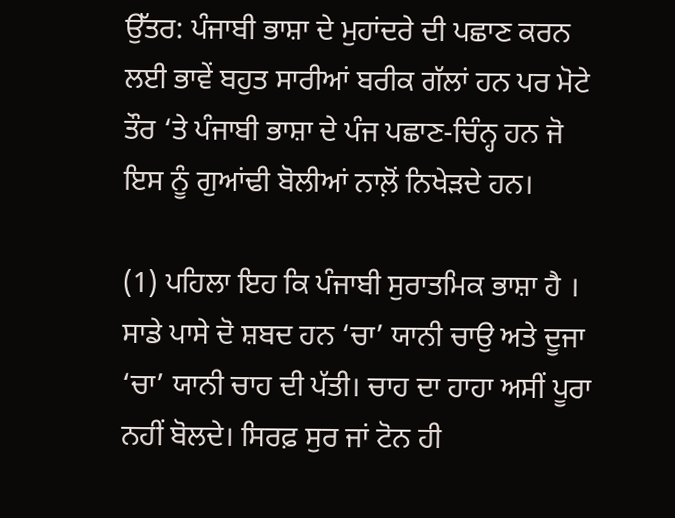ਉੱਤਰ: ਪੰਜਾਬੀ ਭਾਸ਼ਾ ਦੇ ਮੁਹਾਂਦਰੇ ਦੀ ਪਛਾਣ ਕਰਨ ਲਈ ਭਾਵੇਂ ਬਹੁਤ ਸਾਰੀਆਂ ਬਰੀਕ ਗੱਲਾਂ ਹਨ ਪਰ ਮੋਟੇ ਤੌਰ ‘ਤੇ ਪੰਜਾਬੀ ਭਾਸ਼ਾ ਦੇ ਪੰਜ ਪਛਾਣ-ਚਿੰਨ੍ਹ ਹਨ ਜੋ ਇਸ ਨੂੰ ਗੁਆਂਢੀ ਬੋਲੀਆਂ ਨਾਲ਼ੋਂ ਨਿਖੇੜਦੇ ਹਨ।

(1) ਪਹਿਲਾ ਇਹ ਕਿ ਪੰਜਾਬੀ ਸੁਰਾਤਮਿਕ ਭਾਸ਼ਾ ਹੈ । ਸਾਡੇ ਪਾਸੇ ਦੋ ਸ਼ਬਦ ਹਨ ‘ਚਾ’ ਯਾਨੀ ਚਾਉ ਅਤੇ ਦੂਜਾ ‘ਚਾ’ ਯਾਨੀ ਚਾਹ ਦੀ ਪੱਤੀ। ਚਾਹ ਦਾ ਹਾਹਾ ਅਸੀਂ ਪੂਰਾ ਨਹੀਂ ਬੋਲਦੇ। ਸਿਰਫ਼ ਸੁਰ ਜਾਂ ਟੋਨ ਹੀ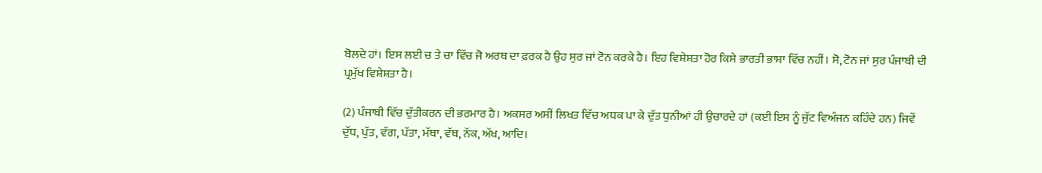ਬੋਲਦੇ ਹਾਂ। ਇਸ ਲਈ ਚ ਤੇ ਚਾ ਵਿੱਚ ਜੋ ਅਰਥ ਦਾ ਫ਼ਰਕ ਹੈ ਉਹ ਸੁਰ ਜਾਂ ਟੋਨ ਕਰਕੇ ਹੈ। ਇਹ ਵਿਸ਼ੇਸ਼ਤਾ ਹੋਰ ਕਿਸੇ ਭਾਰਤੀ ਭਾਸ਼ਾ ਵਿੱਚ ਨਹੀਂ। ਸੋ, ਟੋਨ ਜਾਂ ਸੁਰ ਪੰਜਾਬੀ ਦੀ ਪ੍ਰਮੁੱਖ ਵਿਸ਼ੇਸ਼ਤਾ ਹੈ।

(2) ਪੰਜਾਬੀ ਵਿੱਚ ਦੁੱਤੀਕਰਨ ਦੀ ਭਰਮਾਰ ਹੈ। ਅਕਸਰ ਅਸੀਂ ਲਿਖਤ ਵਿੱਚ ਅਧਕ ਪਾ ਕੇ ਦੁੱਤ ਧੁਨੀਆਂ ਹੀ ਉਚਾਰਦੇ ਹਾਂ (ਕਈ ਇਸ ਨੂੰ ਜੁੱਟ ਵਿਅੰਜਨ ਕਹਿੰਦੇ ਹਨ) ਜਿਵੇਂ ਦੁੱਧ, ਪੁੱਤ, ਵੱਗ, ਪੱਤਾ, ਮੱਥਾ, ਵੱਥ, ਨੱਕ, ਅੱਖ, ਆਦਿ।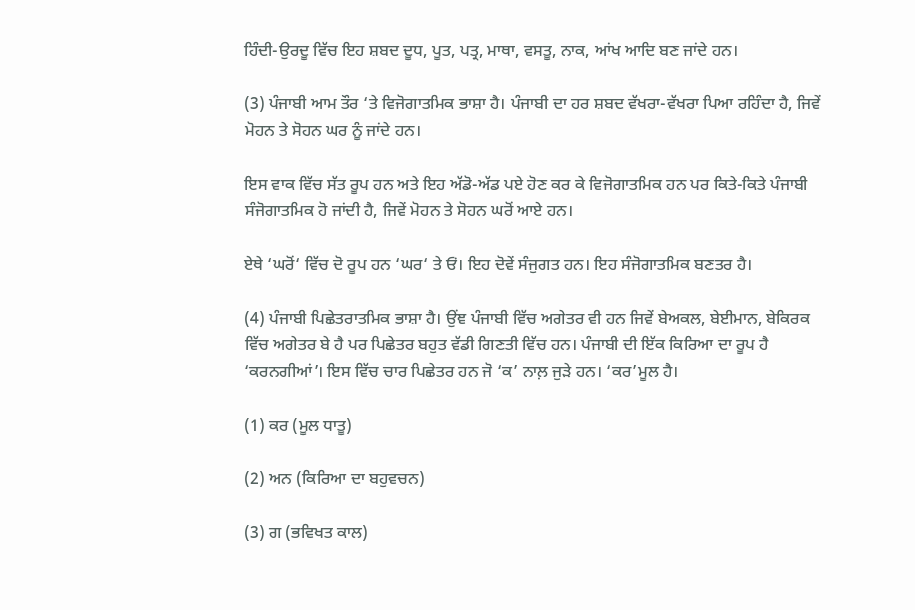ਹਿੰਦੀ-ਉਰਦੂ ਵਿੱਚ ਇਹ ਸ਼ਬਦ ਦੂਧ, ਪੂਤ, ਪਤ੍ਰ, ਮਾਥਾ, ਵਸਤੂ, ਨਾਕ, ਆਂਖ ਆਦਿ ਬਣ ਜਾਂਦੇ ਹਨ।

(3) ਪੰਜਾਬੀ ਆਮ ਤੌਰ ‘ਤੇ ਵਿਜੋਗਾਤਮਿਕ ਭਾਸ਼ਾ ਹੈ। ਪੰਜਾਬੀ ਦਾ ਹਰ ਸ਼ਬਦ ਵੱਖਰਾ-ਵੱਖਰਾ ਪਿਆ ਰਹਿੰਦਾ ਹੈ, ਜਿਵੇਂ ਮੋਹਨ ਤੇ ਸੋਹਨ ਘਰ ਨੂੰ ਜਾਂਦੇ ਹਨ।

ਇਸ ਵਾਕ ਵਿੱਚ ਸੱਤ ਰੂਪ ਹਨ ਅਤੇ ਇਹ ਅੱਡੋ-ਅੱਡ ਪਏ ਹੋਣ ਕਰ ਕੇ ਵਿਜੋਗਾਤਮਿਕ ਹਨ ਪਰ ਕਿਤੇ-ਕਿਤੇ ਪੰਜਾਬੀ ਸੰਜੋਗਾਤਮਿਕ ਹੋ ਜਾਂਦੀ ਹੈ, ਜਿਵੇਂ ਮੋਹਨ ਤੇ ਸੋਹਨ ਘਰੋਂ ਆਏ ਹਨ।

ਏਥੇ ‘ਘਰੋਂ‘ ਵਿੱਚ ਦੋ ਰੂਪ ਹਨ ‘ਘਰ‘ ਤੇ ਓਂ। ਇਹ ਦੋਵੇਂ ਸੰਜੁਗਤ ਹਨ। ਇਹ ਸੰਜੋਗਾਤਮਿਕ ਬਣਤਰ ਹੈ।

(4) ਪੰਜਾਬੀ ਪਿਛੇਤਰਾਤਮਿਕ ਭਾਸ਼ਾ ਹੈ। ਉਂਞ ਪੰਜਾਬੀ ਵਿੱਚ ਅਗੇਤਰ ਵੀ ਹਨ ਜਿਵੇਂ ਬੇਅਕਲ, ਬੇਈਮਾਨ, ਬੇਕਿਰਕ ਵਿੱਚ ਅਗੇਤਰ ਬੇ ਹੈ ਪਰ ਪਿਛੇਤਰ ਬਹੁਤ ਵੱਡੀ ਗਿਣਤੀ ਵਿੱਚ ਹਨ। ਪੰਜਾਬੀ ਦੀ ਇੱਕ ਕਿਰਿਆ ਦਾ ਰੂਪ ਹੈ ‘ਕਰਨਗੀਆਂ’। ਇਸ ਵਿੱਚ ਚਾਰ ਪਿਛੇਤਰ ਹਨ ਜੋ ‘ਕ’ ਨਾਲ਼ ਜੁੜੇ ਹਨ। ‘ਕਰ’ਮੂਲ ਹੈ।

(1) ਕਰ (ਮੂਲ ਧਾਤੂ)

(2) ਅਨ (ਕਿਰਿਆ ਦਾ ਬਹੁਵਚਨ)

(3) ਗ (ਭਵਿਖਤ ਕਾਲ)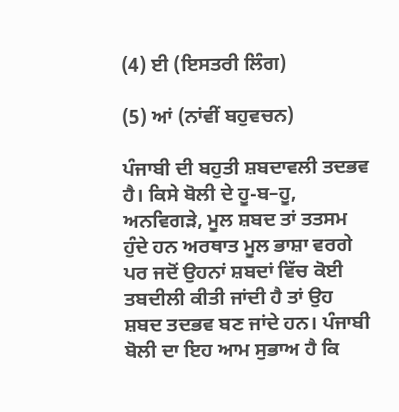(4) ਈ (ਇਸਤਰੀ ਲਿੰਗ)

(5) ਆਂ (ਨਾਂਵੀਂ ਬਹੁਵਚਨ)

ਪੰਜਾਬੀ ਦੀ ਬਹੁਤੀ ਸ਼ਬਦਾਵਲੀ ਤਦਭਵ ਹੈ। ਕਿਸੇ ਬੋਲੀ ਦੇ ਹੂ-ਬ–ਹੂ, ਅਨਵਿਗੜੇ, ਮੂਲ ਸ਼ਬਦ ਤਾਂ ਤਤਸਮ ਹੁੰਦੇ ਹਨ ਅਰਥਾਤ ਮੂਲ ਭਾਸ਼ਾ ਵਰਗੇ ਪਰ ਜਦੋਂ ਉਹਨਾਂ ਸ਼ਬਦਾਂ ਵਿੱਚ ਕੋਈ ਤਬਦੀਲੀ ਕੀਤੀ ਜਾਂਦੀ ਹੈ ਤਾਂ ਉਹ ਸ਼ਬਦ ਤਦਭਵ ਬਣ ਜਾਂਦੇ ਹਨ। ਪੰਜਾਬੀ ਬੋਲੀ ਦਾ ਇਹ ਆਮ ਸੁਭਾਅ ਹੈ ਕਿ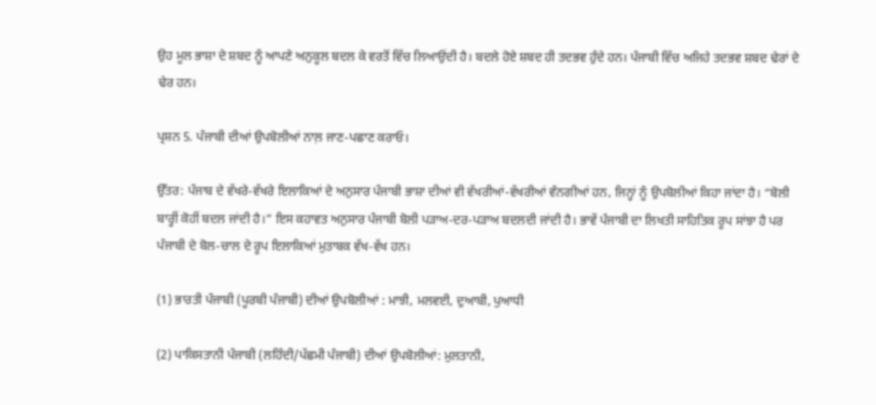ਉਹ ਮੂਲ ਭਾਸ਼ਾ ਦੇ ਸ਼ਬਦ ਨੂੰ ਆਪਣੇ ਅਨੁਕੂਲ ਬਦਲ ਕੇ ਵਰਤੋਂ ਵਿੱਚ ਲਿਆਉਂਦੀ ਹੈ। ਬਦਲੇ ਹੋਏ ਸ਼ਬਦ ਹੀ ਤਦਭਵ ਹੁੰਦੇ ਹਨ। ਪੰਜਾਬੀ ਵਿੱਚ ਅਜਿਹੇ ਤਦਭਵ ਸ਼ਬਦ ਢੇਰਾਂ ਦੇ ਢੇਰ ਹਨ।

ਪ੍ਰਸ਼ਨ 5. ਪੰਜਾਬੀ ਦੀਆਂ ਉਪਬੋਲੀਆਂ ਨਾਲ਼ ਜਾਣ-ਪਛਾਣ ਕਰਾਓ।

ਉੱਤਰ: ਪੰਜਾਬ ਦੇ ਵੱਖਰੇ-ਵੱਖਰੇ ਇਲਾਕਿਆਂ ਦੇ ਅਨੁਸਾਰ ਪੰਜਾਬੀ ਭਾਸ਼ਾ ਦੀਆਂ ਵੀ ਵੱਖਰੀਆਂ-ਵੱਖਰੀਆਂ ਵੰਨਗੀਆਂ ਹਨ, ਜਿਨ੍ਹਾਂ ਨੂੰ ਉਪਬੋਲੀਆਂ ਕਿਹਾ ਜਾਂਦਾ ਹੈ। “ਬੋਲੀ ਬਾਰ੍ਹੀਂ ਕੋਹੀਂ ਬਦਲ ਜਾਂਦੀ ਹੈ।” ਇਸ ਕਹਾਵਤ ਅਨੁਸਾਰ ਪੰਜਾਬੀ ਬੋਲੀ ਪੜਾਅ-ਦਰ-ਪੜਾਅ ਬਦਲਦੀ ਜਾਂਦੀ ਹੈ। ਭਾਵੇਂ ਪੰਜਾਬੀ ਦਾ ਲਿਖਤੀ ਸਾਹਿਤਿਕ ਰੂਪ ਸਾਂਝਾ ਹੈ ਪਰ ਪੰਜਾਬੀ ਦੇ ਬੋਲ-ਚਾਲ ਦੇ ਰੂਪ ਇਲਾਕਿਆਂ ਮੁਤਾਬਕ ਵੱਖ-ਵੱਖ ਹਨ।

(1) ਭਾਰਤੀ ਪੰਜਾਬੀ (ਪੂਰਬੀ ਪੰਜਾਬੀ) ਦੀਆਂ ਉਪਬੋਲੀਆਂ : ਮਾਝੀ, ਮਲਵਈ, ਦੁਆਬੀ, ਪੁਆਧੀ

(2) ਪਾਕਿਸਤਾਨੀ ਪੰਜਾਬੀ (ਲਹਿੰਦੀ/ਪੱਛਮੀ ਪੰਜਾਬੀ) ਦੀਆਂ ਉਪਬੋਲੀਆਂ: ਮੁਲਤਾਨੀ,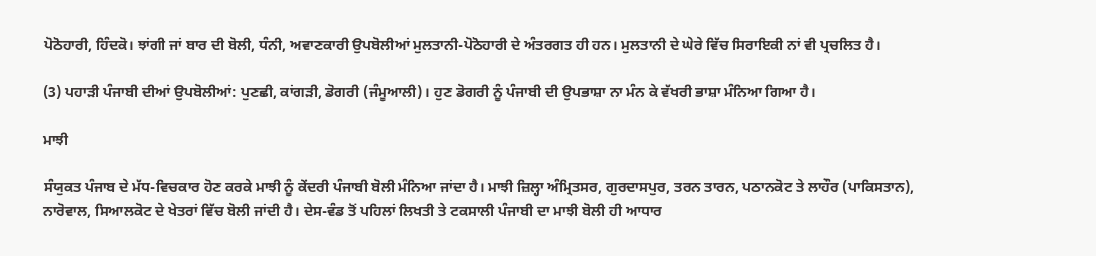ਪੋਠੋਹਾਰੀ, ਹਿੰਦਕੋ। ਝਾਂਗੀ ਜਾਂ ਬਾਰ ਦੀ ਬੋਲੀ, ਧੰਨੀ, ਅਵਾਣਕਾਰੀ ਉਪਬੋਲੀਆਂ ਮੁਲਤਾਨੀ-ਪੋਠੋਹਾਰੀ ਦੇ ਅੰਤਰਗਤ ਹੀ ਹਨ। ਮੁਲਤਾਨੀ ਦੇ ਘੇਰੇ ਵਿੱਚ ਸਿਰਾਇਕੀ ਨਾਂ ਵੀ ਪ੍ਰਚਲਿਤ ਹੈ।

(3) ਪਹਾੜੀ ਪੰਜਾਬੀ ਦੀਆਂ ਉਪਬੋਲੀਆਂ: ਪੁਣਛੀ, ਕਾਂਗੜੀ, ਡੋਗਰੀ (ਜੰਮੂਆਲੀ)। ਹੁਣ ਡੋਗਰੀ ਨੂੰ ਪੰਜਾਬੀ ਦੀ ਉਪਭਾਸ਼ਾ ਨਾ ਮੰਨ ਕੇ ਵੱਖਰੀ ਭਾਸ਼ਾ ਮੰਨਿਆ ਗਿਆ ਹੈ।

ਮਾਝੀ

ਸੰਯੁਕਤ ਪੰਜਾਬ ਦੇ ਮੱਧ-ਵਿਚਕਾਰ ਹੋਣ ਕਰਕੇ ਮਾਝੀ ਨੂੰ ਕੇਂਦਰੀ ਪੰਜਾਬੀ ਬੋਲੀ ਮੰਨਿਆ ਜਾਂਦਾ ਹੈ। ਮਾਝੀ ਜ਼ਿਲ੍ਹਾ ਅੰਮ੍ਰਿਤਸਰ, ਗੁਰਦਾਸਪੁਰ, ਤਰਨ ਤਾਰਨ, ਪਠਾਨਕੋਟ ਤੇ ਲਾਹੌਰ (ਪਾਕਿਸਤਾਨ), ਨਾਰੋਵਾਲ, ਸਿਆਲਕੋਟ ਦੇ ਖੇਤਰਾਂ ਵਿੱਚ ਬੋਲੀ ਜਾਂਦੀ ਹੈ। ਦੇਸ-ਵੰਡ ਤੋਂ ਪਹਿਲਾਂ ਲਿਖਤੀ ਤੇ ਟਕਸਾਲੀ ਪੰਜਾਬੀ ਦਾ ਮਾਝੀ ਬੋਲੀ ਹੀ ਆਧਾਰ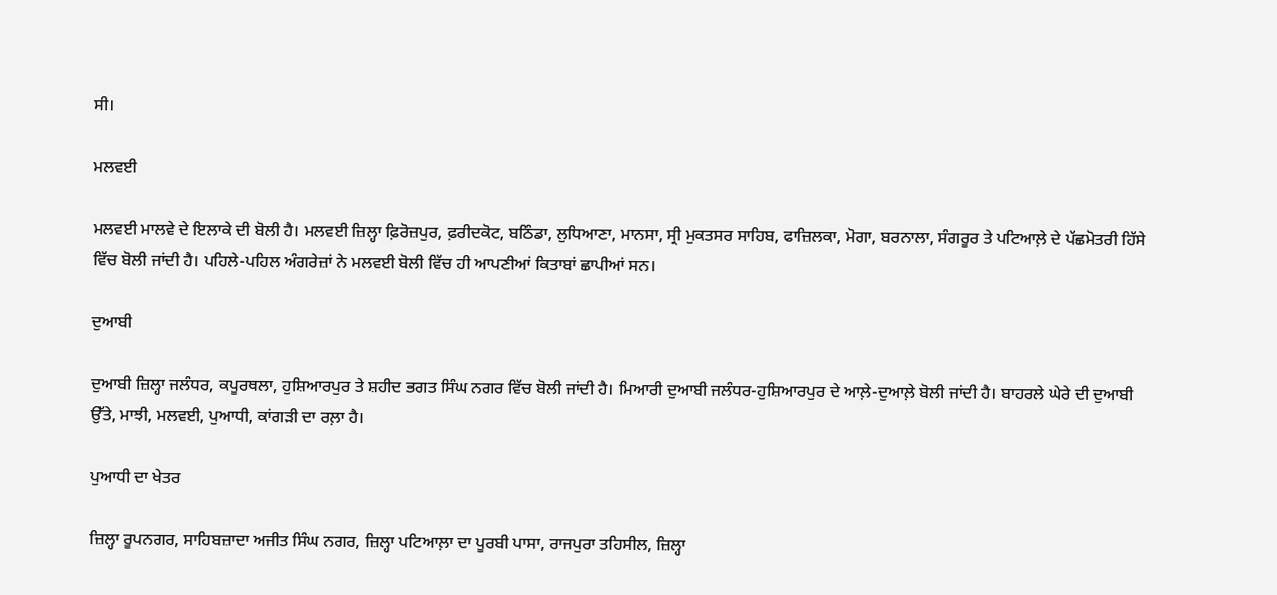ਸੀ।

ਮਲਵਈ

ਮਲਵਈ ਮਾਲਵੇ ਦੇ ਇਲਾਕੇ ਦੀ ਬੋਲੀ ਹੈ। ਮਲਵਈ ਜ਼ਿਲ੍ਹਾ ਫ਼ਿਰੋਜ਼ਪੁਰ, ਫ਼ਰੀਦਕੋਟ, ਬਠਿੰਡਾ, ਲੁਧਿਆਣਾ, ਮਾਨਸਾ, ਸ੍ਰੀ ਮੁਕਤਸਰ ਸਾਹਿਬ, ਫਾਜ਼ਿਲਕਾ, ਮੋਗਾ, ਬਰਨਾਲਾ, ਸੰਗਰੂਰ ਤੇ ਪਟਿਆਲ਼ੇ ਦੇ ਪੱਛਮੋਤਰੀ ਹਿੱਸੇ ਵਿੱਚ ਬੋਲੀ ਜਾਂਦੀ ਹੈ। ਪਹਿਲੇ-ਪਹਿਲ ਅੰਗਰੇਜ਼ਾਂ ਨੇ ਮਲਵਈ ਬੋਲੀ ਵਿੱਚ ਹੀ ਆਪਣੀਆਂ ਕਿਤਾਬਾਂ ਛਾਪੀਆਂ ਸਨ।

ਦੁਆਬੀ

ਦੁਆਬੀ ਜ਼ਿਲ੍ਹਾ ਜਲੰਧਰ, ਕਪੂਰਥਲਾ, ਹੁਸ਼ਿਆਰਪੁਰ ਤੇ ਸ਼ਹੀਦ ਭਗਤ ਸਿੰਘ ਨਗਰ ਵਿੱਚ ਬੋਲੀ ਜਾਂਦੀ ਹੈ। ਮਿਆਰੀ ਦੁਆਬੀ ਜਲੰਧਰ-ਹੁਸ਼ਿਆਰਪੁਰ ਦੇ ਆਲ਼ੇ-ਦੁਆਲ਼ੇ ਬੋਲੀ ਜਾਂਦੀ ਹੈ। ਬਾਹਰਲੇ ਘੇਰੇ ਦੀ ਦੁਆਬੀ ਉੱਤੇ, ਮਾਝੀ, ਮਲਵਈ, ਪੁਆਧੀ, ਕਾਂਗੜੀ ਦਾ ਰਲ਼ਾ ਹੈ।

ਪੁਆਧੀ ਦਾ ਖੇਤਰ

ਜ਼ਿਲ੍ਹਾ ਰੂਪਨਗਰ, ਸਾਹਿਬਜ਼ਾਦਾ ਅਜੀਤ ਸਿੰਘ ਨਗਰ, ਜ਼ਿਲ੍ਹਾ ਪਟਿਆਲ਼ਾ ਦਾ ਪੂਰਬੀ ਪਾਸਾ, ਰਾਜਪੁਰਾ ਤਹਿਸੀਲ, ਜ਼ਿਲ੍ਹਾ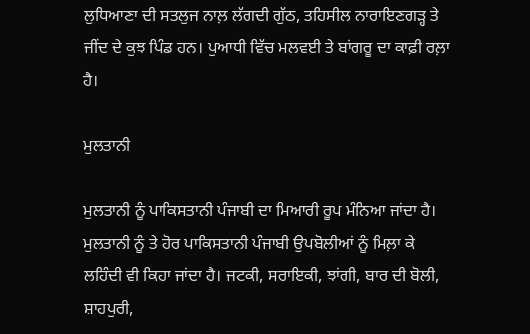ਲੁਧਿਆਣਾ ਦੀ ਸਤਲੁਜ ਨਾਲ਼ ਲੱਗਦੀ ਗੁੱਠ, ਤਹਿਸੀਲ ਨਾਰਾਇਣਗੜ੍ਹ ਤੇ ਜੀਂਦ ਦੇ ਕੁਝ ਪਿੰਡ ਹਨ। ਪੁਆਧੀ ਵਿੱਚ ਮਲਵਈ ਤੇ ਬਾਂਗਰੂ ਦਾ ਕਾਫ਼ੀ ਰਲ਼ਾ ਹੈ।

ਮੁਲਤਾਨੀ

ਮੁਲਤਾਨੀ ਨੂੰ ਪਾਕਿਸਤਾਨੀ ਪੰਜਾਬੀ ਦਾ ਮਿਆਰੀ ਰੂਪ ਮੰਨਿਆ ਜਾਂਦਾ ਹੈ। ਮੁਲਤਾਨੀ ਨੂੰ ਤੇ ਹੋਰ ਪਾਕਿਸਤਾਨੀ ਪੰਜਾਬੀ ਉਪਬੋਲੀਆਂ ਨੂੰ ਮਿਲ਼ਾ ਕੇ ਲਹਿੰਦੀ ਵੀ ਕਿਹਾ ਜਾਂਦਾ ਹੈ। ਜਟਕੀ, ਸਰਾਇਕੀ, ਝਾਂਗੀ, ਬਾਰ ਦੀ ਬੋਲੀ, ਸ਼ਾਹਪੁਰੀ,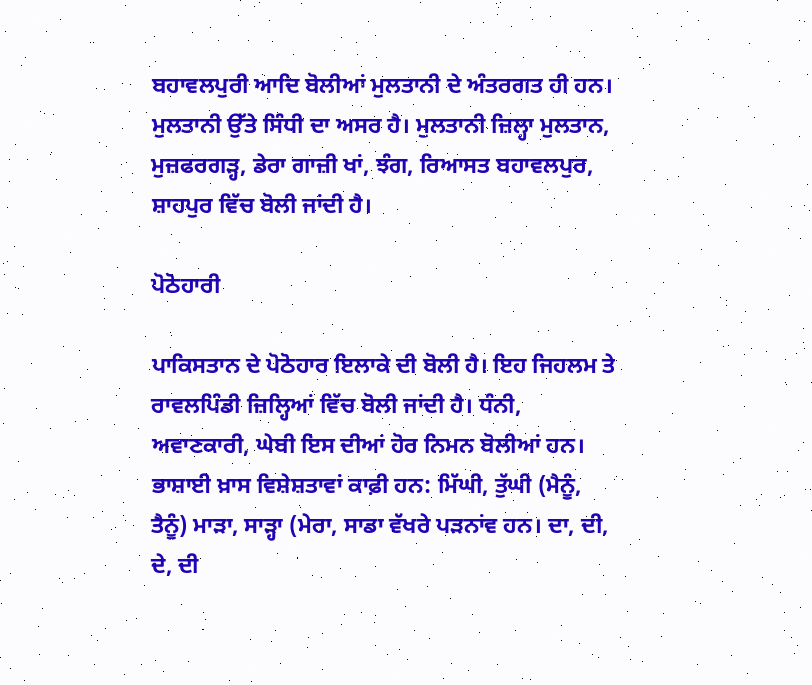ਬਹਾਵਲਪੁਰੀ ਆਦਿ ਬੋਲੀਆਂ ਮੁਲਤਾਨੀ ਦੇ ਅੰਤਰਗਤ ਹੀ ਹਨ। ਮੁਲਤਾਨੀ ਉੱਤੇ ਸਿੰਧੀ ਦਾ ਅਸਰ ਹੈ। ਮੁਲਤਾਨੀ ਜ਼ਿਲ੍ਹਾ ਮੁਲਤਾਨ, ਮੁਜ਼ਫਰਗੜ੍ਹ, ਡੇਰਾ ਗਾਜ਼ੀ ਖਾਂ, ਝੰਗ, ਰਿਆਸਤ ਬਹਾਵਲਪੁਰ, ਸ਼ਾਹਪੁਰ ਵਿੱਚ ਬੋਲੀ ਜਾਂਦੀ ਹੈ।

ਪੋਠੋਹਾਰੀ

ਪਾਕਿਸਤਾਨ ਦੇ ਪੋਠੋਹਾਰ ਇਲਾਕੇ ਦੀ ਬੋਲੀ ਹੈ। ਇਹ ਜਿਹਲਮ ਤੇ ਰਾਵਲਪਿੰਡੀ ਜ਼ਿਲ੍ਹਿਆਂ ਵਿੱਚ ਬੋਲੀ ਜਾਂਦੀ ਹੈ। ਧੰਨੀ, ਅਵਾਣਕਾਰੀ, ਘੇਬੀ ਇਸ ਦੀਆਂ ਹੋਰ ਨਿਮਨ ਬੋਲੀਆਂ ਹਨ। ਭਾਸ਼ਾਈ ਖ਼ਾਸ ਵਿਸ਼ੇਸ਼ਤਾਵਾਂ ਕਾਫ਼ੀ ਹਨ: ਮਿੱਘੀ, ਤੁੱਘੀ (ਮੈਨੂੰ, ਤੈਨੂੰ) ਮਾੜਾ, ਸਾੜ੍ਹਾ (ਮੇਰਾ, ਸਾਡਾ ਵੱਖਰੇ ਪੜਨਾਂਵ ਹਨ। ਦਾ, ਦੀ, ਦੇ, ਦੀ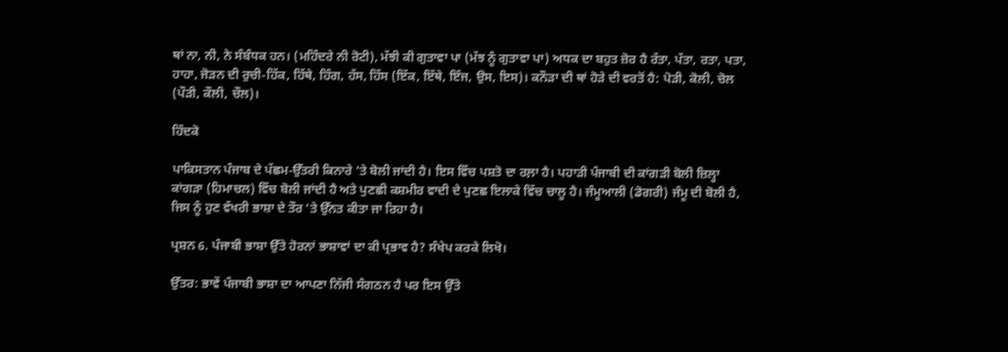ਥਾਂ ਨਾ, ਨੀ, ਨੇ ਸੰਬੰਧਕ ਹਨ। (ਮਹਿੰਦਰੇ ਨੀ ਰੋਟੀ), ਮੱਝੀ ਕੀ ਗੁਤਾਵਾ ਪਾ (ਮੱਝ ਨੂੰ ਗੁਤਾਵਾ ਪਾ) ਅਧਕ ਦਾ ਬਹੁਤ ਜ਼ੋਰ ਹੈ ਰੱਤਾ, ਪੱਤਾ, ਰਤਾ, ਪਤਾ, ਹਾਹਾ, ਜੋੜਨ ਦੀ ਰੁਚੀ-ਹਿੱਕ, ਹਿੱਥੇ, ਹਿੰਗ, ਹੱਸ, ਹਿੱਸ (ਇੱਕ, ਇੱਥੇ, ਇੰਜ, ਉਸ, ਇਸ)। ਕਨੌੜਾ ਦੀ ਥਾਂ ਹੋੜੇ ਦੀ ਵਰਤੋਂ ਹੈ: ਪੋੜੀ, ਕੋਲੀ, ਚੋਲ (ਪੌੜੀ, ਕੌਲੀ, ਚੌਲ)।

ਹਿੰਦਕੋ

ਪਾਕਿਸਤਾਨ ਪੰਜਾਬ ਦੇ ਪੱਛਮ-ਉੱਤਰੀ ਕਿਨਾਰੇ ’ਤੇ ਬੋਲੀ ਜਾਂਦੀ ਹੈ। ਇਸ ਵਿੱਚ ਪਸ਼ਤੋ ਦਾ ਰਲ਼ਾ ਹੈ। ਪਹਾੜੀ ਪੰਜਾਬੀ ਦੀ ਕਾਂਗੜੀ ਬੋਲੀ ਜ਼ਿਲ੍ਹਾ ਕਾਂਗੜਾ (ਹਿਮਾਚਲ) ਵਿੱਚ ਬੋਲੀ ਜਾਂਦੀ ਹੈ ਅਤੇ ਪੁਣਛੀ ਕਸ਼ਮੀਰ ਵਾਦੀ ਦੇ ਪੁਣਛ ਇਲਾਕੇ ਵਿੱਚ ਚਾਲੂ ਹੈ। ਜੰਮੂਆਲੀ (ਡੋਗਰੀ) ਜੰਮੂ ਦੀ ਬੋਲੀ ਹੈ, ਜਿਸ ਨੂੰ ਹੁਣ ਵੱਖਰੀ ਭਾਸ਼ਾ ਦੇ ਤੌਰ ’ਤੇ ਉੱਨਤ ਕੀਤਾ ਜਾ ਰਿਹਾ ਹੈ।

ਪ੍ਰਸ਼ਨ 6. ਪੰਜਾਬੀ ਭਾਸ਼ਾ ਉੱਤੇ ਹੋਰਨਾਂ ਭਾਸ਼ਾਵਾਂ ਦਾ ਕੀ ਪ੍ਰਭਾਵ ਹੈ? ਸੰਖੇਪ ਕਰਕੇ ਲਿਖੋ।

ਉੱਤਰ: ਭਾਵੇਂ ਪੰਜਾਬੀ ਭਾਸ਼ਾ ਦਾ ਆਪਣਾ ਨਿੱਜੀ ਸੰਗਠਨ ਹੈ ਪਰ ਇਸ ਉੱਤੇ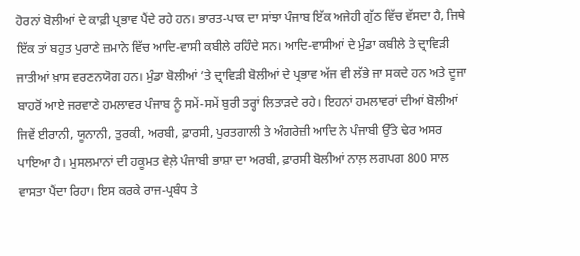ਹੋਰਨਾਂ ਬੋਲੀਆਂ ਦੇ ਕਾਫ਼ੀ ਪ੍ਰਭਾਵ ਪੈਂਦੇ ਰਹੇ ਹਨ। ਭਾਰਤ-ਪਾਕ ਦਾ ਸਾਂਝਾ ਪੰਜਾਬ ਇੱਕ ਅਜੇਹੀ ਗੁੱਠ ਵਿੱਚ ਵੱਸਦਾ ਹੈ, ਜਿਥੇ ਇੱਕ ਤਾਂ ਬਹੁਤ ਪੁਰਾਣੇ ਜ਼ਮਾਨੇ ਵਿੱਚ ਆਦਿ-ਵਾਸੀ ਕਬੀਲੇ ਰਹਿੰਦੇ ਸਨ। ਆਦਿ-ਵਾਸੀਆਂ ਦੇ ਮੁੰਡਾ ਕਬੀਲੇ ਤੇ ਦ੍ਰਾਵਿੜੀ ਜਾਤੀਆਂ ਖ਼ਾਸ ਵਰਣਨਯੋਗ ਹਨ। ਮੁੰਡਾ ਬੋਲੀਆਂ ’ਤੇ ਦ੍ਰਾਵਿੜੀ ਬੋਲੀਆਂ ਦੇ ਪ੍ਰਭਾਵ ਅੱਜ ਵੀ ਲੱਭੇ ਜਾ ਸਕਦੇ ਹਨ ਅਤੇ ਦੂਜਾ ਬਾਹਰੋਂ ਆਏ ਜਰਵਾਣੇ ਹਮਲਾਵਰ ਪੰਜਾਬ ਨੂੰ ਸਮੇਂ-ਸਮੇਂ ਬੁਰੀ ਤਰ੍ਹਾਂ ਲਿਤਾੜਦੇ ਰਹੇ। ਇਹਨਾਂ ਹਮਲਾਵਰਾਂ ਦੀਆਂ ਬੋਲੀਆਂ ਜਿਵੇਂ ਈਰਾਨੀ, ਯੂਨਾਨੀ, ਤੁਰਕੀ, ਅਰਬੀ, ਫ਼ਾਰਸੀ, ਪੁਰਤਗਾਲੀ ਤੇ ਅੰਗਰੇਜ਼ੀ ਆਦਿ ਨੇ ਪੰਜਾਬੀ ਉੱਤੇ ਢੇਰ ਅਸਰ ਪਾਇਆ ਹੈ। ਮੁਸਲਮਾਨਾਂ ਦੀ ਹਕੂਮਤ ਵੇਲ਼ੇ ਪੰਜਾਬੀ ਭਾਸ਼ਾ ਦਾ ਅਰਬੀ, ਫ਼ਾਰਸੀ ਬੋਲੀਆਂ ਨਾਲ਼ ਲਗਪਗ 800 ਸਾਲ ਵਾਸਤਾ ਪੈਂਦਾ ਰਿਹਾ। ਇਸ ਕਰਕੇ ਰਾਜ-ਪ੍ਰਬੰਧ ਤੇ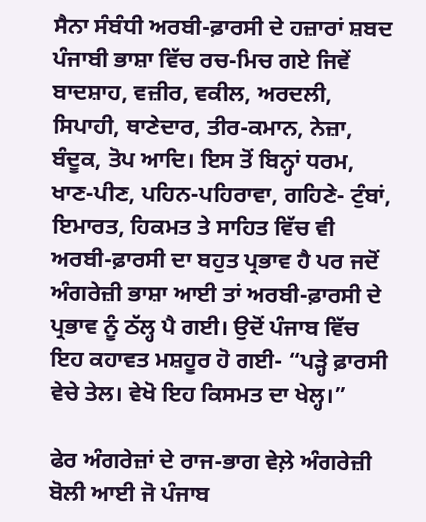ਸੈਨਾ ਸੰਬੰਧੀ ਅਰਬੀ-ਫ਼ਾਰਸੀ ਦੇ ਹਜ਼ਾਰਾਂ ਸ਼ਬਦ ਪੰਜਾਬੀ ਭਾਸ਼ਾ ਵਿੱਚ ਰਚ-ਮਿਚ ਗਏ ਜਿਵੇਂ ਬਾਦਸ਼ਾਹ, ਵਜ਼ੀਰ, ਵਕੀਲ, ਅਰਦਲੀ, ਸਿਪਾਹੀ, ਥਾਣੇਦਾਰ, ਤੀਰ-ਕਮਾਨ, ਨੇਜ਼ਾ, ਬੰਦੂਕ, ਤੋਪ ਆਦਿ। ਇਸ ਤੋਂ ਬਿਨ੍ਹਾਂ ਧਰਮ, ਖਾਣ-ਪੀਣ, ਪਹਿਨ-ਪਹਿਰਾਵਾ, ਗਹਿਣੇ- ਟੁੰਬਾਂ, ਇਮਾਰਤ, ਹਿਕਮਤ ਤੇ ਸਾਹਿਤ ਵਿੱਚ ਵੀ ਅਰਬੀ-ਫ਼ਾਰਸੀ ਦਾ ਬਹੁਤ ਪ੍ਰਭਾਵ ਹੈ ਪਰ ਜਦੋਂ ਅੰਗਰੇਜ਼ੀ ਭਾਸ਼ਾ ਆਈ ਤਾਂ ਅਰਬੀ-ਫ਼ਾਰਸੀ ਦੇ ਪ੍ਰਭਾਵ ਨੂੰ ਠੱਲ੍ਹ ਪੈ ਗਈ। ਉਦੋਂ ਪੰਜਾਬ ਵਿੱਚ ਇਹ ਕਹਾਵਤ ਮਸ਼ਹੂਰ ਹੋ ਗਈ- “ਪੜ੍ਹੇ ਫ਼ਾਰਸੀ ਵੇਚੇ ਤੇਲ। ਵੇਖੋ ਇਹ ਕਿਸਮਤ ਦਾ ਖੇਲ੍ਹ।”

ਫੇਰ ਅੰਗਰੇਜ਼ਾਂ ਦੇ ਰਾਜ-ਭਾਗ ਵੇਲ਼ੇ ਅੰਗਰੇਜ਼ੀ ਬੋਲੀ ਆਈ ਜੋ ਪੰਜਾਬ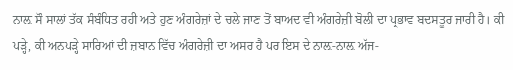ਨਾਲ਼ ਸੌ ਸਾਲਾਂ ਤੱਕ ਸੰਬੰਧਿਤ ਰਹੀ ਅਤੇ ਹੁਣ ਅੰਗਰੇਜ਼ਾਂ ਦੇ ਚਲੇ ਜਾਣ ਤੋਂ ਬਾਅਦ ਵੀ ਅੰਗਰੇਜ਼ੀ ਬੋਲੀ ਦਾ ਪ੍ਰਭਾਵ ਬਦਸਤੂਰ ਜਾਰੀ ਹੈ। ਕੀ ਪੜ੍ਹੇ, ਕੀ ਅਨਪੜ੍ਹੇ ਸਾਰਿਆਂ ਦੀ ਜ਼ਬਾਨ ਵਿੱਚ ਅੰਗਰੇਜ਼ੀ ਦਾ ਅਸਰ ਹੈ ਪਰ ਇਸ ਦੇ ਨਾਲ਼-ਨਾਲ਼ ਅੱਜ-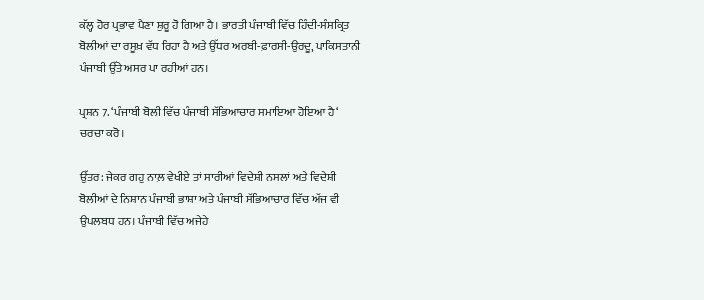ਕੱਲ੍ਹ ਹੋਰ ਪ੍ਰਭਾਵ ਪੈਣਾ ਸ਼ੁਰੂ ਹੋ ਗਿਆ ਹੈ। ਭਾਰਤੀ ਪੰਜਾਬੀ ਵਿੱਚ ਹਿੰਦੀ-ਸੰਸਕ੍ਰਿਤ ਬੋਲੀਆਂ ਦਾ ਰਸੂਖ਼ ਵੱਧ ਰਿਹਾ ਹੈ ਅਤੇ ਉੱਧਰ ਅਰਬੀ-ਫ਼ਾਰਸੀ-ਉਰਦੂ, ਪਾਕਿਸਤਾਨੀ ਪੰਜਾਬੀ ਉੱਤੇ ਅਸਰ ਪਾ ਰਹੀਆਂ ਹਨ।

ਪ੍ਰਸ਼ਨ 7. ‘ਪੰਜਾਬੀ ਬੋਲੀ ਵਿੱਚ ਪੰਜਾਬੀ ਸੱਭਿਆਚਾਰ ਸਮਾਇਆ ਹੋਇਆ ਹੈ‘ ਚਰਚਾ ਕਰੋ।

ਉੱਤਰ: ਜੇਕਰ ਗਹੁ ਨਾਲ਼ ਵੇਖੀਏ ਤਾਂ ਸਾਰੀਆਂ ਵਿਦੇਸ਼ੀ ਨਸਲਾਂ ਅਤੇ ਵਿਦੇਸ਼ੀ ਬੋਲੀਆਂ ਦੇ ਨਿਸ਼ਾਨ ਪੰਜਾਬੀ ਭਾਸ਼ਾ ਅਤੇ ਪੰਜਾਬੀ ਸੱਭਿਆਚਾਰ ਵਿੱਚ ਅੱਜ ਵੀ ਉਪਲਬਧ ਹਨ। ਪੰਜਾਬੀ ਵਿੱਚ ਅਜੇਹੇ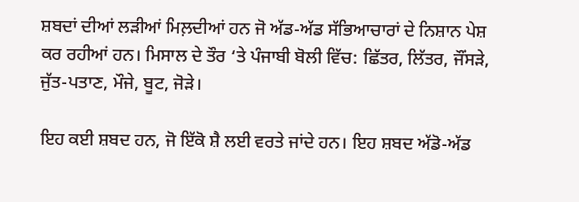ਸ਼ਬਦਾਂ ਦੀਆਂ ਲੜੀਆਂ ਮਿਲ਼ਦੀਆਂ ਹਨ ਜੋ ਅੱਡ-ਅੱਡ ਸੱਭਿਆਚਾਰਾਂ ਦੇ ਨਿਸ਼ਾਨ ਪੇਸ਼ ਕਰ ਰਹੀਆਂ ਹਨ। ਮਿਸਾਲ ਦੇ ਤੌਰ ‘ਤੇ ਪੰਜਾਬੀ ਬੋਲੀ ਵਿੱਚ: ਛਿੱਤਰ, ਲਿੱਤਰ, ਜੌਂਸੜੇ, ਜੁੱਤ-ਪਤਾਣ, ਮੌਜੇ, ਬੂਟ, ਜੋੜੇ।

ਇਹ ਕਈ ਸ਼ਬਦ ਹਨ, ਜੋ ਇੱਕੋ ਸ਼ੈ ਲਈ ਵਰਤੇ ਜਾਂਦੇ ਹਨ। ਇਹ ਸ਼ਬਦ ਅੱਡੋ-ਅੱਡ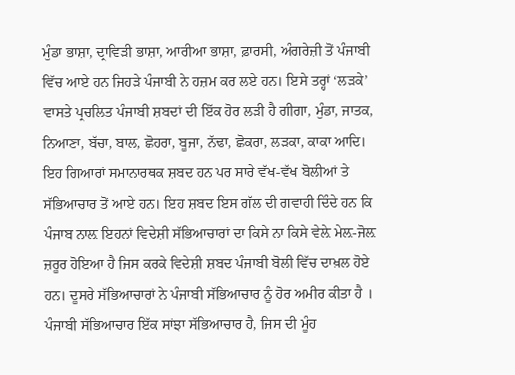ਮੁੰਡਾ ਭਾਸ਼ਾ, ਦ੍ਰਾਵਿੜੀ ਭਾਸ਼ਾ, ਆਰੀਆ ਭਾਸ਼ਾ, ਫ਼ਾਰਸੀ, ਅੰਗਰੇਜ਼ੀ ਤੋਂ ਪੰਜਾਬੀ ਵਿੱਚ ਆਏ ਹਨ ਜਿਹੜੇ ਪੰਜਾਬੀ ਨੇ ਹਜ਼ਮ ਕਰ ਲਏ ਹਨ। ਇਸੇ ਤਰ੍ਹਾਂ ‘ਲੜਕੇ’ ਵਾਸਤੇ ਪ੍ਰਚਲਿਤ ਪੰਜਾਬੀ ਸ਼ਬਦਾਂ ਦੀ ਇੱਕ ਹੋਰ ਲੜੀ ਹੈ ਗੀਗਾ, ਮੁੰਡਾ, ਜਾਤਕ, ਨਿਆਣਾ, ਬੱਚਾ, ਬਾਲ, ਛੋਹਰਾ, ਬੂਜਾ, ਨੱਢਾ, ਛੋਕਰਾ, ਲੜਕਾ, ਕਾਕਾ ਆਦਿ। ਇਹ ਗਿਆਰਾਂ ਸਮਾਨਾਰਥਕ ਸ਼ਬਦ ਹਨ ਪਰ ਸਾਰੇ ਵੱਖ-ਵੱਖ ਬੋਲੀਆਂ ਤੇ ਸੱਭਿਆਚਾਰ ਤੋਂ ਆਏ ਹਨ। ਇਹ ਸ਼ਬਦ ਇਸ ਗੱਲ ਦੀ ਗਵਾਹੀ ਦਿੰਦੇ ਹਨ ਕਿ ਪੰਜਾਬ ਨਾਲ਼ ਇਹਨਾਂ ਵਿਦੇਸ਼ੀ ਸੱਭਿਆਚਾਰਾਂ ਦਾ ਕਿਸੇ ਨਾ ਕਿਸੇ ਵੇਲ਼ੇ ਮੇਲ਼-ਜੋਲ਼ ਜ਼ਰੂਰ ਹੋਇਆ ਹੈ ਜਿਸ ਕਰਕੇ ਵਿਦੇਸ਼ੀ ਸ਼ਬਦ ਪੰਜਾਬੀ ਬੋਲੀ ਵਿੱਚ ਦਾਖ਼ਲ ਹੋਏ ਹਨ। ਦੂਸਰੇ ਸੱਭਿਆਚਾਰਾਂ ਨੇ ਪੰਜਾਬੀ ਸੱਭਿਆਚਾਰ ਨੂੰ ਹੋਰ ਅਮੀਰ ਕੀਤਾ ਹੈ । ਪੰਜਾਬੀ ਸੱਭਿਆਚਾਰ ਇੱਕ ਸਾਂਝਾ ਸੱਭਿਆਚਾਰ ਹੈ, ਜਿਸ ਦੀ ਮੂੰਹ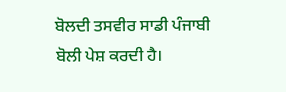ਬੋਲਦੀ ਤਸਵੀਰ ਸਾਡੀ ਪੰਜਾਬੀ ਬੋਲੀ ਪੇਸ਼ ਕਰਦੀ ਹੈ।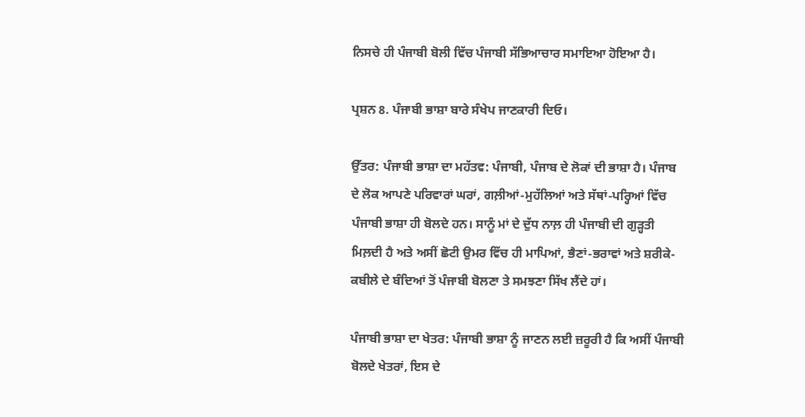ਨਿਸਚੇ ਹੀ ਪੰਜਾਬੀ ਬੋਲੀ ਵਿੱਚ ਪੰਜਾਬੀ ਸੱਭਿਆਚਾਰ ਸਮਾਇਆ ਹੋਇਆ ਹੈ।

ਪ੍ਰਸ਼ਨ 8. ਪੰਜਾਬੀ ਭਾਸ਼ਾ ਬਾਰੇ ਸੰਖੇਪ ਜਾਣਕਾਰੀ ਦਿਓ।

ਉੱਤਰ: ਪੰਜਾਬੀ ਭਾਸ਼ਾ ਦਾ ਮਹੱਤਵ: ਪੰਜਾਬੀ, ਪੰਜਾਬ ਦੇ ਲੋਕਾਂ ਦੀ ਭਾਸ਼ਾ ਹੈ। ਪੰਜਾਬ ਦੇ ਲੋਕ ਆਪਣੇ ਪਰਿਵਾਰਾਂ ਘਰਾਂ, ਗਲ਼ੀਆਂ-ਮੁਹੱਲਿਆਂ ਅਤੇ ਸੱਥਾਂ-ਪਰ੍ਹਿਆਂ ਵਿੱਚ ਪੰਜਾਬੀ ਭਾਸ਼ਾ ਹੀ ਬੋਲਦੇ ਹਨ। ਸਾਨੂੰ ਮਾਂ ਦੇ ਦੁੱਧ ਨਾਲ਼ ਹੀ ਪੰਜਾਬੀ ਦੀ ਗੁੜ੍ਹਤੀ ਮਿਲ਼ਦੀ ਹੈ ਅਤੇ ਅਸੀਂ ਛੋਟੀ ਉਮਰ ਵਿੱਚ ਹੀ ਮਾਪਿਆਂ, ਭੈਣਾਂ-ਭਰਾਵਾਂ ਅਤੇ ਸ਼ਰੀਕੇ-ਕਬੀਲੇ ਦੇ ਬੰਦਿਆਂ ਤੋਂ ਪੰਜਾਬੀ ਬੋਲਣਾ ਤੇ ਸਮਝਣਾ ਸਿੱਖ ਲੈਂਦੇ ਹਾਂ।

ਪੰਜਾਬੀ ਭਾਸ਼ਾ ਦਾ ਖੇਤਰ: ਪੰਜਾਬੀ ਭਾਸ਼ਾ ਨੂੰ ਜਾਣਨ ਲਈ ਜ਼ਰੂਰੀ ਹੈ ਕਿ ਅਸੀਂ ਪੰਜਾਬੀ ਬੋਲਦੇ ਖੇਤਰਾਂ, ਇਸ ਦੇ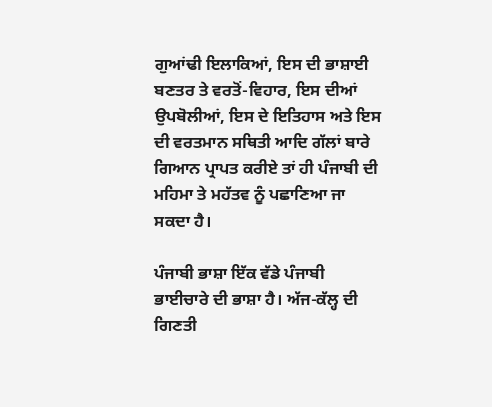ਗੁਆਂਢੀ ਇਲਾਕਿਆਂ, ਇਸ ਦੀ ਭਾਸ਼ਾਈ ਬਣਤਰ ਤੇ ਵਰਤੋਂ-ਵਿਹਾਰ, ਇਸ ਦੀਆਂ ਉਪਬੋਲੀਆਂ, ਇਸ ਦੇ ਇਤਿਹਾਸ ਅਤੇ ਇਸ ਦੀ ਵਰਤਮਾਨ ਸਥਿਤੀ ਆਦਿ ਗੱਲਾਂ ਬਾਰੇ ਗਿਆਨ ਪ੍ਰਾਪਤ ਕਰੀਏ ਤਾਂ ਹੀ ਪੰਜਾਬੀ ਦੀ ਮਹਿਮਾ ਤੇ ਮਹੱਤਵ ਨੂੰ ਪਛਾਣਿਆ ਜਾ ਸਕਦਾ ਹੈ।

ਪੰਜਾਬੀ ਭਾਸ਼ਾ ਇੱਕ ਵੱਡੇ ਪੰਜਾਬੀ ਭਾਈਚਾਰੇ ਦੀ ਭਾਸ਼ਾ ਹੈ। ਅੱਜ-ਕੱਲ੍ਹ ਦੀ ਗਿਣਤੀ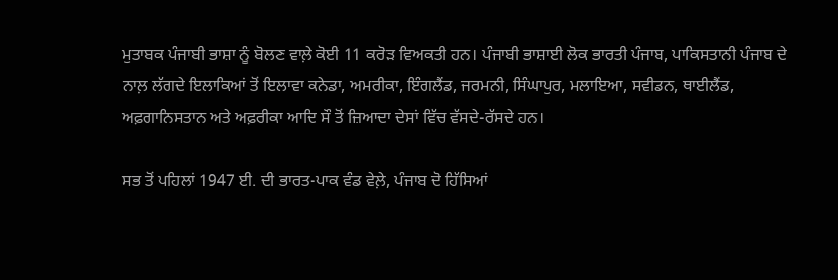ਮੁਤਾਬਕ ਪੰਜਾਬੀ ਭਾਸ਼ਾ ਨੂੰ ਬੋਲਣ ਵਾਲ਼ੇ ਕੋਈ 11 ਕਰੋੜ ਵਿਅਕਤੀ ਹਨ। ਪੰਜਾਬੀ ਭਾਸ਼ਾਈ ਲੋਕ ਭਾਰਤੀ ਪੰਜਾਬ, ਪਾਕਿਸਤਾਨੀ ਪੰਜਾਬ ਦੇ ਨਾਲ਼ ਲੱਗਦੇ ਇਲਾਕਿਆਂ ਤੋਂ ਇਲਾਵਾ ਕਨੇਡਾ, ਅਮਰੀਕਾ, ਇੰਗਲੈਂਡ, ਜਰਮਨੀ, ਸਿੰਘਾਪੁਰ, ਮਲਾਇਆ, ਸਵੀਡਨ, ਥਾਈਲੈਂਡ, ਅਫ਼ਗਾਨਿਸਤਾਨ ਅਤੇ ਅਫ਼ਰੀਕਾ ਆਦਿ ਸੌ ਤੋਂ ਜ਼ਿਆਦਾ ਦੇਸਾਂ ਵਿੱਚ ਵੱਸਦੇ-ਰੱਸਦੇ ਹਨ।

ਸਭ ਤੋਂ ਪਹਿਲਾਂ 1947 ਈ. ਦੀ ਭਾਰਤ-ਪਾਕ ਵੰਡ ਵੇਲ਼ੇ, ਪੰਜਾਬ ਦੋ ਹਿੱਸਿਆਂ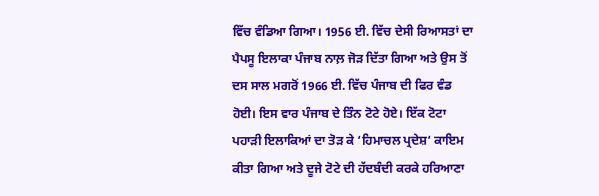ਵਿੱਚ ਵੰਡਿਆ ਗਿਆ। 1956 ਈ. ਵਿੱਚ ਦੇਸੀ ਰਿਆਸਤਾਂ ਦਾ ਪੈਪਸੂ ਇਲਾਕਾ ਪੰਜਾਬ ਨਾਲ਼ ਜੋੜ ਦਿੱਤਾ ਗਿਆ ਅਤੇ ਉਸ ਤੋਂ ਦਸ ਸਾਲ ਮਗਰੋਂ 1966 ਈ. ਵਿੱਚ ਪੰਜਾਬ ਦੀ ਫਿਰ ਵੰਡ ਹੋਈ। ਇਸ ਵਾਰ ਪੰਜਾਬ ਦੇ ਤਿੰਨ ਟੋਟੇ ਹੋਏ। ਇੱਕ ਟੋਟਾ ਪਹਾੜੀ ਇਲਾਕਿਆਂ ਦਾ ਤੋੜ ਕੇ ‘ਹਿਮਾਚਲ ਪ੍ਰਦੇਸ਼‘ ਕਾਇਮ ਕੀਤਾ ਗਿਆ ਅਤੇ ਦੂਜੇ ਟੋਟੇ ਦੀ ਹੱਦਬੰਦੀ ਕਰਕੇ ਹਰਿਆਣਾ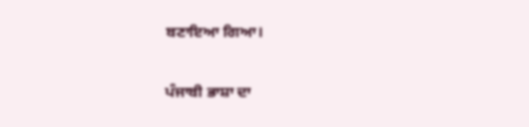ਬਣਾਇਆ ਗਿਆ।

ਪੰਜਾਬੀ ਭਾਸ਼ਾ ਦਾ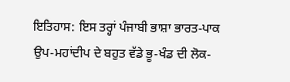ਇਤਿਹਾਸ: ਇਸ ਤਰ੍ਹਾਂ ਪੰਜਾਬੀ ਭਾਸ਼ਾ ਭਾਰਤ-ਪਾਕ ਉਪ-ਮਹਾਂਦੀਪ ਦੇ ਬਹੁਤ ਵੱਡੇ ਭੂ-ਖੰਡ ਦੀ ਲੋਕ-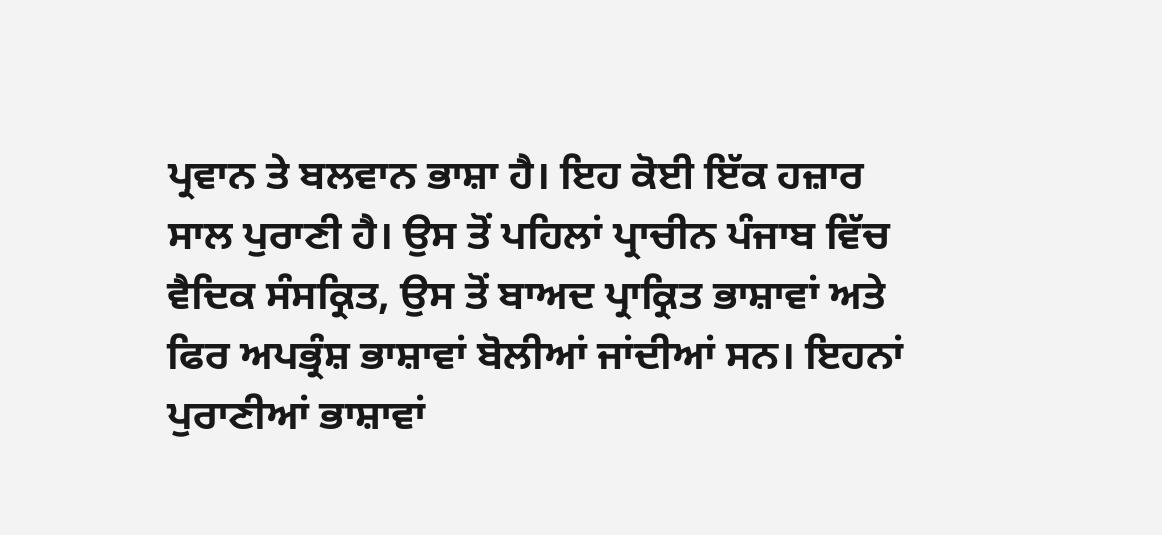ਪ੍ਰਵਾਨ ਤੇ ਬਲਵਾਨ ਭਾਸ਼ਾ ਹੈ। ਇਹ ਕੋਈ ਇੱਕ ਹਜ਼ਾਰ ਸਾਲ ਪੁਰਾਣੀ ਹੈ। ਉਸ ਤੋਂ ਪਹਿਲਾਂ ਪ੍ਰਾਚੀਨ ਪੰਜਾਬ ਵਿੱਚ ਵੈਦਿਕ ਸੰਸਕ੍ਰਿਤ, ਉਸ ਤੋਂ ਬਾਅਦ ਪ੍ਰਾਕ੍ਰਿਤ ਭਾਸ਼ਾਵਾਂ ਅਤੇ ਫਿਰ ਅਪਭ੍ਰੰਸ਼ ਭਾਸ਼ਾਵਾਂ ਬੋਲੀਆਂ ਜਾਂਦੀਆਂ ਸਨ। ਇਹਨਾਂ ਪੁਰਾਣੀਆਂ ਭਾਸ਼ਾਵਾਂ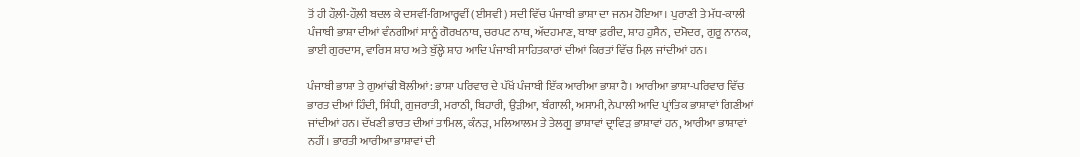ਤੋਂ ਹੀ ਹੌਲ਼ੀ-ਹੌਲ਼ੀ ਬਦਲ ਕੇ ਦਸਵੀਂ-ਗਿਆਰ੍ਹਵੀਂ (ਈਸਵੀ) ਸਦੀ ਵਿੱਚ ਪੰਜਾਬੀ ਭਾਸ਼ਾ ਦਾ ਜਨਮ ਹੋਇਆ। ਪੁਰਾਣੀ ਤੇ ਮੱਧ-ਕਾਲੀ ਪੰਜਾਬੀ ਭਾਸ਼ਾ ਦੀਆਂ ਵੰਨਗੀਆਂ ਸਾਨੂੰ ਗੋਰਖਨਾਥ, ਚਰਪਟ ਨਾਥ, ਅੱਦਹਮਾਣ, ਬਾਬਾ ਫ਼ਰੀਦ, ਸ਼ਾਹ ਹੁਸੈਨ, ਦਮੋਦਰ, ਗੁਰੂ ਨਾਨਕ, ਭਾਈ ਗੁਰਦਾਸ, ਵਾਰਿਸ ਸ਼ਾਹ ਅਤੇ ਬੁੱਲ੍ਹੇ ਸ਼ਾਹ ਆਦਿ ਪੰਜਾਬੀ ਸਾਹਿਤਕਾਰਾਂ ਦੀਆਂ ਕਿਰਤਾਂ ਵਿੱਚ ਮਿਲ਼ ਜਾਂਦੀਆਂ ਹਨ।

ਪੰਜਾਬੀ ਭਾਸ਼ਾ ਤੇ ਗੁਆਂਢੀ ਬੋਲੀਆਂ: ਭਾਸ਼ਾ ਪਰਿਵਾਰ ਦੇ ਪੱਖੋਂ ਪੰਜਾਬੀ ਇੱਕ ਆਰੀਆ ਭਾਸ਼ਾ ਹੈ। ਆਰੀਆ ਭਾਸ਼ਾ-ਪਰਿਵਾਰ ਵਿੱਚ ਭਾਰਤ ਦੀਆਂ ਹਿੰਦੀ, ਸਿੰਧੀ, ਗੁਜਰਾਤੀ, ਮਰਾਠੀ, ਬਿਹਾਰੀ, ਉੜੀਆ, ਬੰਗਾਲੀ, ਅਸਾਮੀ, ਨੇਪਾਲੀ ਆਦਿ ਪ੍ਰਾਂਤਿਕ ਭਾਸ਼ਾਵਾਂ ਗਿਣੀਆਂ ਜਾਂਦੀਆਂ ਹਨ। ਦੱਖਣੀ ਭਾਰਤ ਦੀਆਂ ਤਾਮਿਲ, ਕੰਨੜ, ਮਲਿਆਲਮ ਤੇ ਤੇਲਗੂ ਭਾਸ਼ਾਵਾਂ ਦ੍ਰਾਵਿੜ ਭਾਸ਼ਾਵਾਂ ਹਨ, ਆਰੀਆ ਭਾਸ਼ਾਵਾਂ ਨਹੀਂ। ਭਾਰਤੀ ਆਰੀਆ ਭਾਸ਼ਾਵਾਂ ਦੀ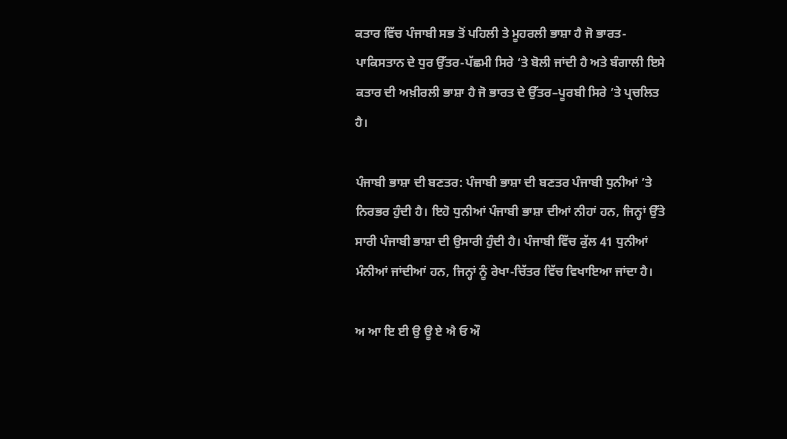ਕਤਾਰ ਵਿੱਚ ਪੰਜਾਬੀ ਸਭ ਤੋਂ ਪਹਿਲੀ ਤੇ ਮੂਹਰਲੀ ਭਾਸ਼ਾ ਹੈ ਜੋ ਭਾਰਤ-ਪਾਕਿਸਤਾਨ ਦੇ ਧੁਰ ਉੱਤਰ-ਪੱਛਮੀ ਸਿਰੇ ‘ਤੇ ਬੋਲੀ ਜਾਂਦੀ ਹੈ ਅਤੇ ਬੰਗਾਲੀ ਇਸੇ ਕਤਾਰ ਦੀ ਅਖ਼ੀਰਲੀ ਭਾਸ਼ਾ ਹੈ ਜੋ ਭਾਰਤ ਦੇ ਉੱਤਰ–ਪੂਰਬੀ ਸਿਰੇ ’ਤੇ ਪ੍ਰਚਲਿਤ ਹੈ।

ਪੰਜਾਬੀ ਭਾਸ਼ਾ ਦੀ ਬਣਤਰ: ਪੰਜਾਬੀ ਭਾਸ਼ਾ ਦੀ ਬਣਤਰ ਪੰਜਾਬੀ ਧੁਨੀਆਂ ’ਤੇ ਨਿਰਭਰ ਹੁੰਦੀ ਹੈ। ਇਹੋ ਧੁਨੀਆਂ ਪੰਜਾਬੀ ਭਾਸ਼ਾ ਦੀਆਂ ਨੀਹਾਂ ਹਨ, ਜਿਨ੍ਹਾਂ ਉੱਤੇ ਸਾਰੀ ਪੰਜਾਬੀ ਭਾਸ਼ਾ ਦੀ ਉਸਾਰੀ ਹੁੰਦੀ ਹੈ। ਪੰਜਾਬੀ ਵਿੱਚ ਕੁੱਲ 41 ਧੁਨੀਆਂ ਮੰਨੀਆਂ ਜਾਂਦੀਆਂ ਹਨ, ਜਿਨ੍ਹਾਂ ਨੂੰ ਰੇਖਾ-ਚਿੱਤਰ ਵਿੱਚ ਵਿਖਾਇਆ ਜਾਂਦਾ ਹੈ।

ਅ ਆ ਇ ਈ ਉ ਊ ਏ ਐ ਓ ਔ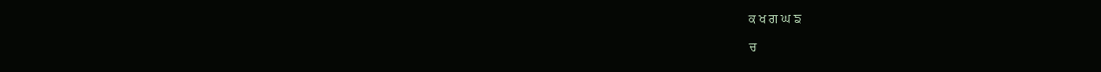ਕ ਖ ਗ ਘ ਙ

ਚ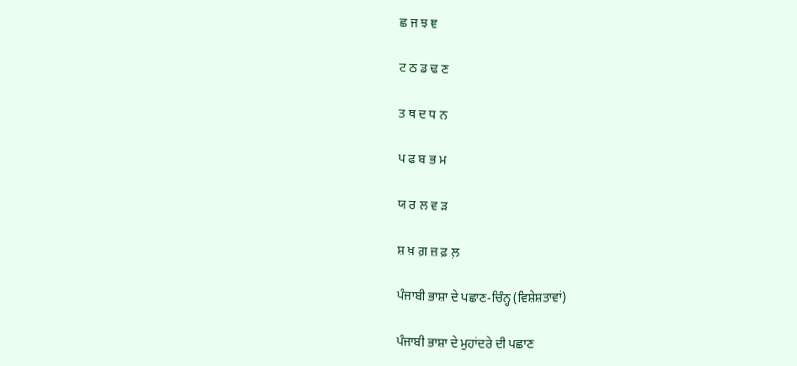ਛ ਜ ਝ ਞ

ਟ ਠ ਡ ਢ ਣ

ਤ ਥ ਦ ਧ ਨ

ਪ ਫ ਬ ਭ ਮ

ਯ ਰ ਲ ਵ ੜ

ਸ਼ ਖ਼ ਗ਼ ਜ਼ ਫ਼ ਲ਼

ਪੰਜਾਬੀ ਭਾਸ਼ਾ ਦੇ ਪਛਾਣ-ਚਿੰਨ੍ਹ (ਵਿਸ਼ੇਸ਼ਤਾਵਾਂ)

ਪੰਜਾਬੀ ਭਾਸ਼ਾ ਦੇ ਮੁਹਾਂਦਰੇ ਦੀ ਪਛਾਣ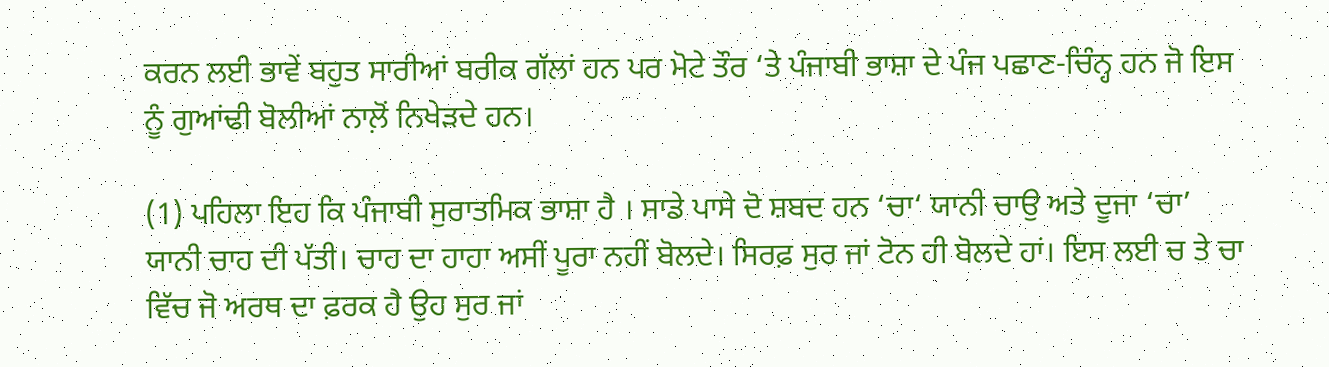ਕਰਨ ਲਈ ਭਾਵੇਂ ਬਹੁਤ ਸਾਰੀਆਂ ਬਰੀਕ ਗੱਲਾਂ ਹਨ ਪਰ ਮੋਟੇ ਤੌਰ ‘ਤੇ ਪੰਜਾਬੀ ਭਾਸ਼ਾ ਦੇ ਪੰਜ ਪਛਾਣ-ਚਿੰਨ੍ਹ ਹਨ ਜੋ ਇਸ ਨੂੰ ਗੁਆਂਢੀ ਬੋਲੀਆਂ ਨਾਲ਼ੋਂ ਨਿਖੇੜਦੇ ਹਨ।

(1) ਪਹਿਲਾ ਇਹ ਕਿ ਪੰਜਾਬੀ ਸੁਰਾਤਮਿਕ ਭਾਸ਼ਾ ਹੈ । ਸਾਡੇ ਪਾਸੇ ਦੋ ਸ਼ਬਦ ਹਨ ‘ਚਾ‘ ਯਾਨੀ ਚਾਉ ਅਤੇ ਦੂਜਾ ‘ਚਾ’ ਯਾਨੀ ਚਾਹ ਦੀ ਪੱਤੀ। ਚਾਹ ਦਾ ਹਾਹਾ ਅਸੀਂ ਪੂਰਾ ਨਹੀਂ ਬੋਲਦੇ। ਸਿਰਫ਼ ਸੁਰ ਜਾਂ ਟੋਨ ਹੀ ਬੋਲਦੇ ਹਾਂ। ਇਸ ਲਈ ਚ ਤੇ ਚਾ ਵਿੱਚ ਜੋ ਅਰਥ ਦਾ ਫ਼ਰਕ ਹੈ ਉਹ ਸੁਰ ਜਾਂ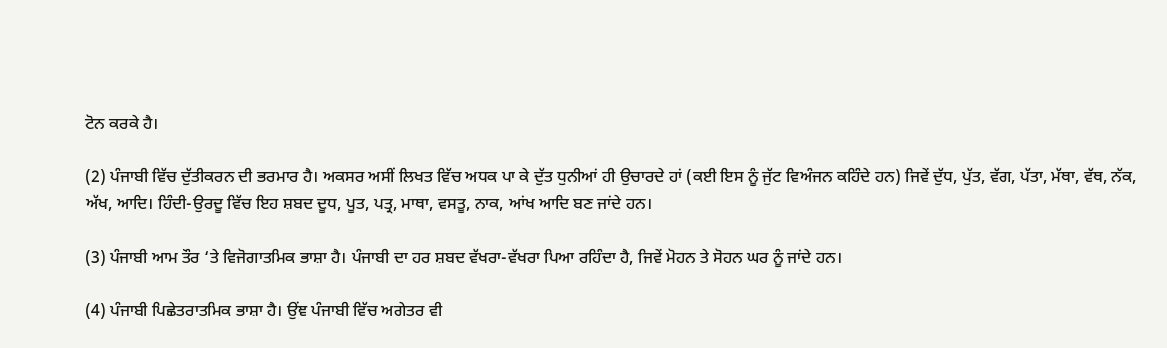ਟੋਨ ਕਰਕੇ ਹੈ।

(2) ਪੰਜਾਬੀ ਵਿੱਚ ਦੁੱਤੀਕਰਨ ਦੀ ਭਰਮਾਰ ਹੈ। ਅਕਸਰ ਅਸੀਂ ਲਿਖਤ ਵਿੱਚ ਅਧਕ ਪਾ ਕੇ ਦੁੱਤ ਧੁਨੀਆਂ ਹੀ ਉਚਾਰਦੇ ਹਾਂ (ਕਈ ਇਸ ਨੂੰ ਜੁੱਟ ਵਿਅੰਜਨ ਕਹਿੰਦੇ ਹਨ) ਜਿਵੇਂ ਦੁੱਧ, ਪੁੱਤ, ਵੱਗ, ਪੱਤਾ, ਮੱਥਾ, ਵੱਥ, ਨੱਕ, ਅੱਖ, ਆਦਿ। ਹਿੰਦੀ-ਉਰਦੂ ਵਿੱਚ ਇਹ ਸ਼ਬਦ ਦੂਧ, ਪੂਤ, ਪਤ੍ਰ, ਮਾਥਾ, ਵਸਤੂ, ਨਾਕ, ਆਂਖ ਆਦਿ ਬਣ ਜਾਂਦੇ ਹਨ।

(3) ਪੰਜਾਬੀ ਆਮ ਤੌਰ ‘ਤੇ ਵਿਜੋਗਾਤਮਿਕ ਭਾਸ਼ਾ ਹੈ। ਪੰਜਾਬੀ ਦਾ ਹਰ ਸ਼ਬਦ ਵੱਖਰਾ-ਵੱਖਰਾ ਪਿਆ ਰਹਿੰਦਾ ਹੈ, ਜਿਵੇਂ ਮੋਹਨ ਤੇ ਸੋਹਨ ਘਰ ਨੂੰ ਜਾਂਦੇ ਹਨ।

(4) ਪੰਜਾਬੀ ਪਿਛੇਤਰਾਤਮਿਕ ਭਾਸ਼ਾ ਹੈ। ਉਂਞ ਪੰਜਾਬੀ ਵਿੱਚ ਅਗੇਤਰ ਵੀ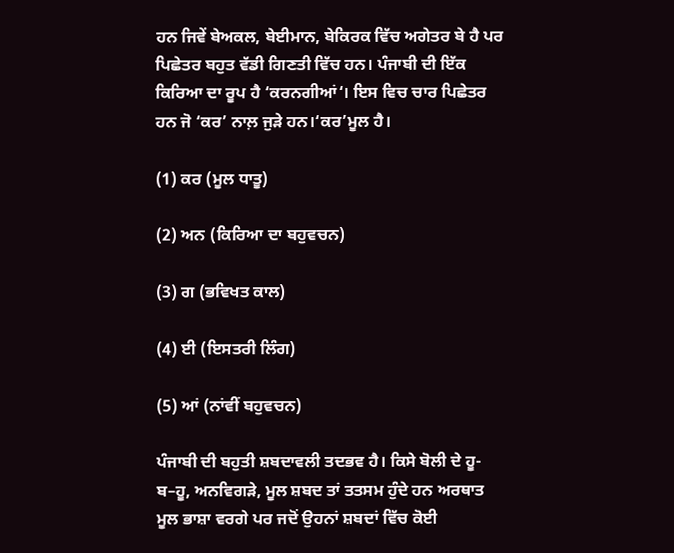ਹਨ ਜਿਵੇਂ ਬੇਅਕਲ, ਬੇਈਮਾਨ, ਬੇਕਿਰਕ ਵਿੱਚ ਅਗੇਤਰ ਬੇ ਹੈ ਪਰ ਪਿਛੇਤਰ ਬਹੁਤ ਵੱਡੀ ਗਿਣਤੀ ਵਿੱਚ ਹਨ। ਪੰਜਾਬੀ ਦੀ ਇੱਕ ਕਿਰਿਆ ਦਾ ਰੂਪ ਹੈ ‘ਕਰਨਗੀਆਂ‘। ਇਸ ਵਿਚ ਚਾਰ ਪਿਛੇਤਰ ਹਨ ਜੋ ‘ਕਰ’ ਨਾਲ਼ ਜੁੜੇ ਹਨ।‘ਕਰ’ਮੂਲ ਹੈ।

(1) ਕਰ (ਮੂਲ ਧਾਤੂ)

(2) ਅਨ (ਕਿਰਿਆ ਦਾ ਬਹੁਵਚਨ)

(3) ਗ (ਭਵਿਖਤ ਕਾਲ)

(4) ਈ (ਇਸਤਰੀ ਲਿੰਗ)

(5) ਆਂ (ਨਾਂਵੀਂ ਬਹੁਵਚਨ)

ਪੰਜਾਬੀ ਦੀ ਬਹੁਤੀ ਸ਼ਬਦਾਵਲੀ ਤਦਭਵ ਹੈ। ਕਿਸੇ ਬੋਲੀ ਦੇ ਹੂ-ਬ–ਹੂ, ਅਨਵਿਗੜੇ, ਮੂਲ ਸ਼ਬਦ ਤਾਂ ਤਤਸਮ ਹੁੰਦੇ ਹਨ ਅਰਥਾਤ ਮੂਲ ਭਾਸ਼ਾ ਵਰਗੇ ਪਰ ਜਦੋਂ ਉਹਨਾਂ ਸ਼ਬਦਾਂ ਵਿੱਚ ਕੋਈ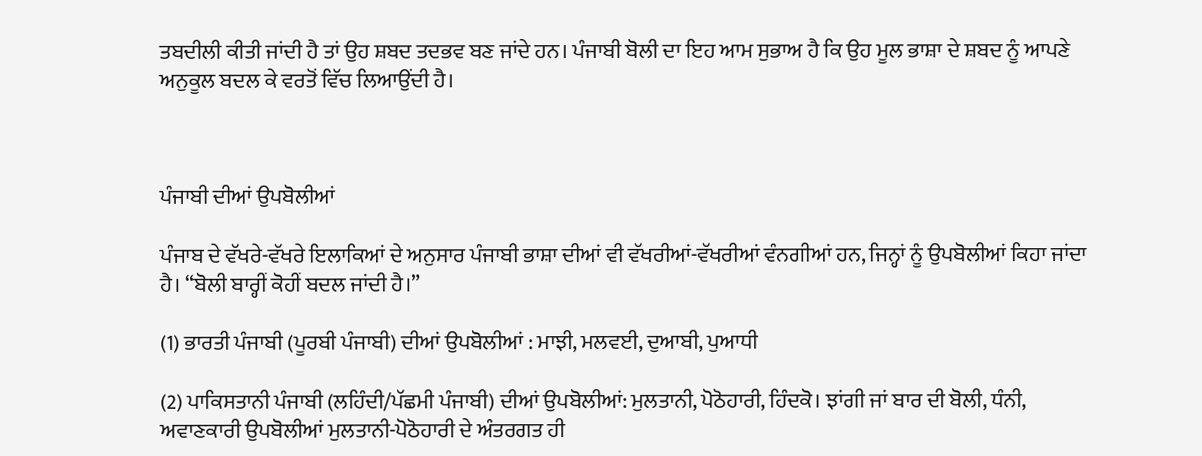ਤਬਦੀਲੀ ਕੀਤੀ ਜਾਂਦੀ ਹੈ ਤਾਂ ਉਹ ਸ਼ਬਦ ਤਦਭਵ ਬਣ ਜਾਂਦੇ ਹਨ। ਪੰਜਾਬੀ ਬੋਲੀ ਦਾ ਇਹ ਆਮ ਸੁਭਾਅ ਹੈ ਕਿ ਉਹ ਮੂਲ ਭਾਸ਼ਾ ਦੇ ਸ਼ਬਦ ਨੂੰ ਆਪਣੇ ਅਨੁਕੂਲ ਬਦਲ ਕੇ ਵਰਤੋਂ ਵਿੱਚ ਲਿਆਉਂਦੀ ਹੈ।



ਪੰਜਾਬੀ ਦੀਆਂ ਉਪਬੋਲੀਆਂ

ਪੰਜਾਬ ਦੇ ਵੱਖਰੇ-ਵੱਖਰੇ ਇਲਾਕਿਆਂ ਦੇ ਅਨੁਸਾਰ ਪੰਜਾਬੀ ਭਾਸ਼ਾ ਦੀਆਂ ਵੀ ਵੱਖਰੀਆਂ-ਵੱਖਰੀਆਂ ਵੰਨਗੀਆਂ ਹਨ, ਜਿਨ੍ਹਾਂ ਨੂੰ ਉਪਬੋਲੀਆਂ ਕਿਹਾ ਜਾਂਦਾ ਹੈ। “ਬੋਲੀ ਬਾਰ੍ਹੀਂ ਕੋਹੀਂ ਬਦਲ ਜਾਂਦੀ ਹੈ।”

(1) ਭਾਰਤੀ ਪੰਜਾਬੀ (ਪੂਰਬੀ ਪੰਜਾਬੀ) ਦੀਆਂ ਉਪਬੋਲੀਆਂ : ਮਾਝੀ, ਮਲਵਈ, ਦੁਆਬੀ, ਪੁਆਧੀ

(2) ਪਾਕਿਸਤਾਨੀ ਪੰਜਾਬੀ (ਲਹਿੰਦੀ/ਪੱਛਮੀ ਪੰਜਾਬੀ) ਦੀਆਂ ਉਪਬੋਲੀਆਂ: ਮੁਲਤਾਨੀ, ਪੋਠੋਹਾਰੀ, ਹਿੰਦਕੋ। ਝਾਂਗੀ ਜਾਂ ਬਾਰ ਦੀ ਬੋਲੀ, ਧੰਨੀ, ਅਵਾਣਕਾਰੀ ਉਪਬੋਲੀਆਂ ਮੁਲਤਾਨੀ-ਪੋਠੋਹਾਰੀ ਦੇ ਅੰਤਰਗਤ ਹੀ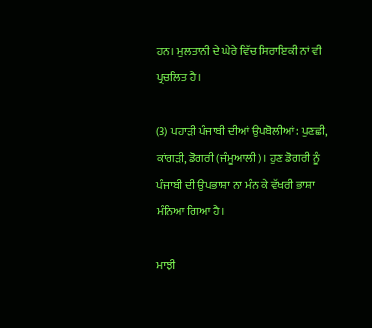ਹਨ। ਮੁਲਤਾਨੀ ਦੇ ਘੇਰੇ ਵਿੱਚ ਸਿਰਾਇਕੀ ਨਾਂ ਵੀ ਪ੍ਰਚਲਿਤ ਹੈ।

(3) ਪਹਾੜੀ ਪੰਜਾਬੀ ਦੀਆਂ ਉਪਬੋਲੀਆਂ: ਪੁਣਛੀ, ਕਾਂਗੜੀ, ਡੋਗਰੀ (ਜੰਮੂਆਲੀ)। ਹੁਣ ਡੋਗਰੀ ਨੂੰ ਪੰਜਾਬੀ ਦੀ ਉਪਭਾਸ਼ਾ ਨਾ ਮੰਨ ਕੇ ਵੱਖਰੀ ਭਾਸ਼ਾ ਮੰਨਿਆ ਗਿਆ ਹੈ।

ਮਾਝੀ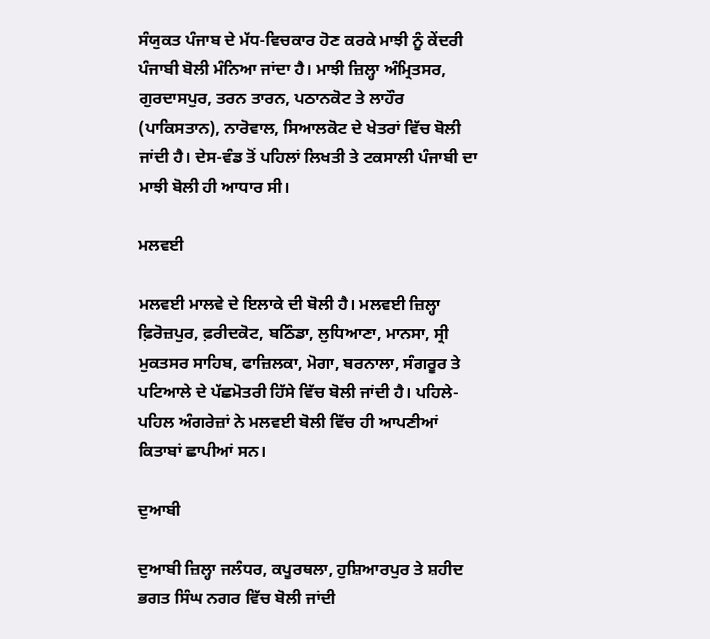ਸੰਯੁਕਤ ਪੰਜਾਬ ਦੇ ਮੱਧ-ਵਿਚਕਾਰ ਹੋਣ ਕਰਕੇ ਮਾਝੀ ਨੂੰ ਕੇਂਦਰੀ ਪੰਜਾਬੀ ਬੋਲੀ ਮੰਨਿਆ ਜਾਂਦਾ ਹੈ। ਮਾਝੀ ਜ਼ਿਲ੍ਹਾ ਅੰਮ੍ਰਿਤਸਰ, ਗੁਰਦਾਸਪੁਰ, ਤਰਨ ਤਾਰਨ, ਪਠਾਨਕੋਟ ਤੇ ਲਾਹੌਰ (ਪਾਕਿਸਤਾਨ), ਨਾਰੋਵਾਲ, ਸਿਆਲਕੋਟ ਦੇ ਖੇਤਰਾਂ ਵਿੱਚ ਬੋਲੀ ਜਾਂਦੀ ਹੈ। ਦੇਸ-ਵੰਡ ਤੋਂ ਪਹਿਲਾਂ ਲਿਖਤੀ ਤੇ ਟਕਸਾਲੀ ਪੰਜਾਬੀ ਦਾ ਮਾਝੀ ਬੋਲੀ ਹੀ ਆਧਾਰ ਸੀ।

ਮਲਵਈ

ਮਲਵਈ ਮਾਲਵੇ ਦੇ ਇਲਾਕੇ ਦੀ ਬੋਲੀ ਹੈ। ਮਲਵਈ ਜ਼ਿਲ੍ਹਾ ਫ਼ਿਰੋਜ਼ਪੁਰ, ਫ਼ਰੀਦਕੋਟ, ਬਠਿੰਡਾ, ਲੁਧਿਆਣਾ, ਮਾਨਸਾ, ਸ੍ਰੀ ਮੁਕਤਸਰ ਸਾਹਿਬ, ਫਾਜ਼ਿਲਕਾ, ਮੋਗਾ, ਬਰਨਾਲਾ, ਸੰਗਰੂਰ ਤੇ ਪਟਿਆਲੇ ਦੇ ਪੱਛਮੋਤਰੀ ਹਿੱਸੇ ਵਿੱਚ ਬੋਲੀ ਜਾਂਦੀ ਹੈ। ਪਹਿਲੇ-ਪਹਿਲ ਅੰਗਰੇਜ਼ਾਂ ਨੇ ਮਲਵਈ ਬੋਲੀ ਵਿੱਚ ਹੀ ਆਪਣੀਆਂ ਕਿਤਾਬਾਂ ਛਾਪੀਆਂ ਸਨ।

ਦੁਆਬੀ

ਦੁਆਬੀ ਜ਼ਿਲ੍ਹਾ ਜਲੰਧਰ, ਕਪੂਰਥਲਾ, ਹੁਸ਼ਿਆਰਪੁਰ ਤੇ ਸ਼ਹੀਦ ਭਗਤ ਸਿੰਘ ਨਗਰ ਵਿੱਚ ਬੋਲੀ ਜਾਂਦੀ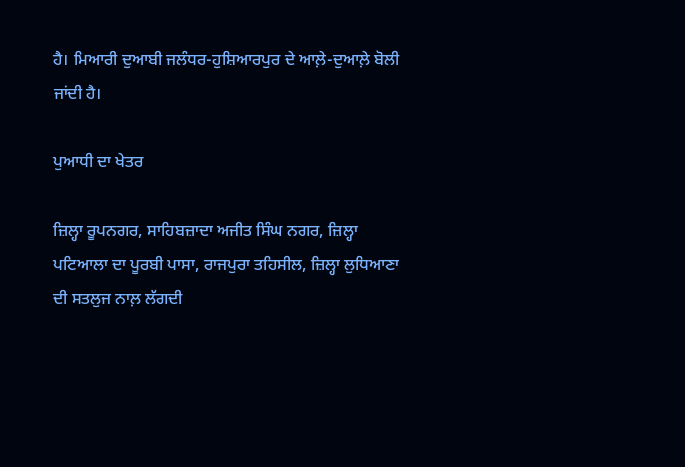ਹੈ। ਮਿਆਰੀ ਦੁਆਬੀ ਜਲੰਧਰ-ਹੁਸ਼ਿਆਰਪੁਰ ਦੇ ਆਲ਼ੇ-ਦੁਆਲ਼ੇ ਬੋਲੀ ਜਾਂਦੀ ਹੈ।

ਪੁਆਧੀ ਦਾ ਖੇਤਰ

ਜ਼ਿਲ੍ਹਾ ਰੂਪਨਗਰ, ਸਾਹਿਬਜ਼ਾਦਾ ਅਜੀਤ ਸਿੰਘ ਨਗਰ, ਜ਼ਿਲ੍ਹਾ ਪਟਿਆਲਾ ਦਾ ਪੂਰਬੀ ਪਾਸਾ, ਰਾਜਪੁਰਾ ਤਹਿਸੀਲ, ਜ਼ਿਲ੍ਹਾ ਲੁਧਿਆਣਾ ਦੀ ਸਤਲੁਜ ਨਾਲ਼ ਲੱਗਦੀ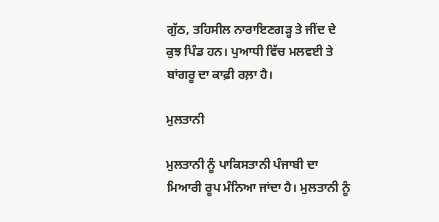ਗੁੱਠ, ਤਹਿਸੀਲ ਨਾਰਾਇਣਗੜ੍ਹ ਤੇ ਜੀਂਦ ਦੇ ਕੁਝ ਪਿੰਡ ਹਨ। ਪੁਆਧੀ ਵਿੱਚ ਮਲਵਈ ਤੇ ਬਾਂਗਰੂ ਦਾ ਕਾਫ਼ੀ ਰਲ਼ਾ ਹੈ।

ਮੁਲਤਾਨੀ

ਮੁਲਤਾਨੀ ਨੂੰ ਪਾਕਿਸਤਾਨੀ ਪੰਜਾਬੀ ਦਾ ਮਿਆਰੀ ਰੂਪ ਮੰਨਿਆ ਜਾਂਦਾ ਹੈ। ਮੁਲਤਾਨੀ ਨੂੰ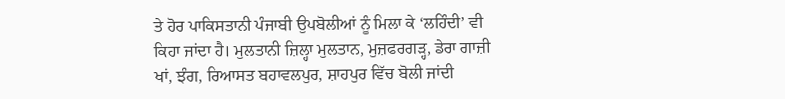ਤੇ ਹੋਰ ਪਾਕਿਸਤਾਨੀ ਪੰਜਾਬੀ ਉਪਬੋਲੀਆਂ ਨੂੰ ਮਿਲਾ ਕੇ ‘ਲਹਿੰਦੀ’ ਵੀ ਕਿਹਾ ਜਾਂਦਾ ਹੈ। ਮੁਲਤਾਨੀ ਜ਼ਿਲ੍ਹਾ ਮੁਲਤਾਨ, ਮੁਜ਼ਫਰਗੜ੍ਹ, ਡੇਰਾ ਗਾਜ਼ੀ ਖਾਂ, ਝੰਗ, ਰਿਆਸਤ ਬਹਾਵਲਪੁਰ, ਸ਼ਾਹਪੁਰ ਵਿੱਚ ਬੋਲੀ ਜਾਂਦੀ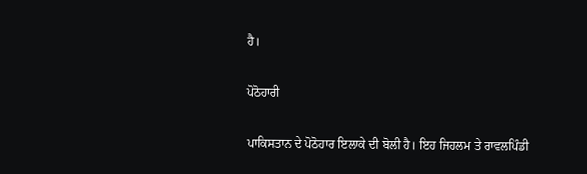ਹੈ।

ਪੋਠੋਹਾਰੀ

ਪਾਕਿਸਤਾਨ ਦੇ ਪੋਠੋਹਾਰ ਇਲਾਕੇ ਦੀ ਬੋਲੀ ਹੈ। ਇਹ ਜਿਹਲਮ ਤੇ ਰਾਵਲਪਿੰਡੀ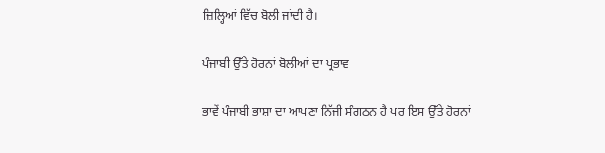ਜ਼ਿਲ੍ਹਿਆਂ ਵਿੱਚ ਬੋਲੀ ਜਾਂਦੀ ਹੈ।

ਪੰਜਾਬੀ ਉੱਤੇ ਹੋਰਨਾਂ ਬੋਲੀਆਂ ਦਾ ਪ੍ਰਭਾਵ

ਭਾਵੇਂ ਪੰਜਾਬੀ ਭਾਸ਼ਾ ਦਾ ਆਪਣਾ ਨਿੱਜੀ ਸੰਗਠਨ ਹੈ ਪਰ ਇਸ ਉੱਤੇ ਹੋਰਨਾਂ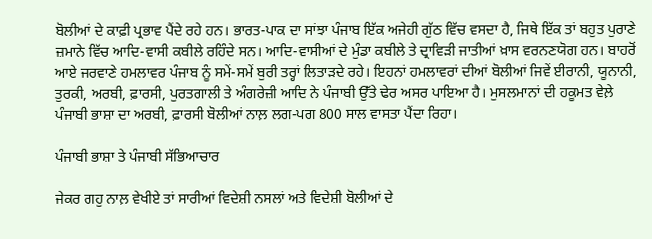ਬੋਲੀਆਂ ਦੇ ਕਾਫ਼ੀ ਪ੍ਰਭਾਵ ਪੈਂਦੇ ਰਹੇ ਹਨ। ਭਾਰਤ-ਪਾਕ ਦਾ ਸਾਂਝਾ ਪੰਜਾਬ ਇੱਕ ਅਜੇਹੀ ਗੁੱਠ ਵਿੱਚ ਵਸਦਾ ਹੈ, ਜਿਥੇ ਇੱਕ ਤਾਂ ਬਹੁਤ ਪੁਰਾਣੇ ਜ਼ਮਾਨੇ ਵਿੱਚ ਆਦਿ-ਵਾਸੀ ਕਬੀਲੇ ਰਹਿੰਦੇ ਸਨ। ਆਦਿ-ਵਾਸੀਆਂ ਦੇ ਮੁੰਡਾ ਕਬੀਲੇ ਤੇ ਦ੍ਰਾਵਿੜੀ ਜਾਤੀਆਂ ਖ਼ਾਸ ਵਰਨਣਯੋਗ ਹਨ। ਬਾਹਰੋਂ ਆਏ ਜਰਵਾਣੇ ਹਮਲਾਵਰ ਪੰਜਾਬ ਨੂੰ ਸਮੇਂ-ਸਮੇਂ ਬੁਰੀ ਤਰ੍ਹਾਂ ਲਿਤਾੜਦੇ ਰਹੇ। ਇਹਨਾਂ ਹਮਲਾਵਰਾਂ ਦੀਆਂ ਬੋਲੀਆਂ ਜਿਵੇਂ ਈਰਾਨੀ, ਯੂਨਾਨੀ, ਤੁਰਕੀ, ਅਰਬੀ, ਫ਼ਾਰਸੀ, ਪੁਰਤਗਾਲੀ ਤੇ ਅੰਗਰੇਜ਼ੀ ਆਦਿ ਨੇ ਪੰਜਾਬੀ ਉੱਤੇ ਢੇਰ ਅਸਰ ਪਾਇਆ ਹੈ। ਮੁਸਲਮਾਨਾਂ ਦੀ ਹਕੂਮਤ ਵੇਲ਼ੇ ਪੰਜਾਬੀ ਭਾਸ਼ਾ ਦਾ ਅਰਬੀ, ਫ਼ਾਰਸੀ ਬੋਲੀਆਂ ਨਾਲ਼ ਲਗ-ਪਗ 800 ਸਾਲ ਵਾਸਤਾ ਪੈਂਦਾ ਰਿਹਾ।

ਪੰਜਾਬੀ ਭਾਸ਼ਾ ਤੇ ਪੰਜਾਬੀ ਸੱਭਿਆਚਾਰ

ਜੇਕਰ ਗਹੁ ਨਾਲ਼ ਵੇਖੀਏ ਤਾਂ ਸਾਰੀਆਂ ਵਿਦੇਸ਼ੀ ਨਸਲਾਂ ਅਤੇ ਵਿਦੇਸ਼ੀ ਬੋਲੀਆਂ ਦੇ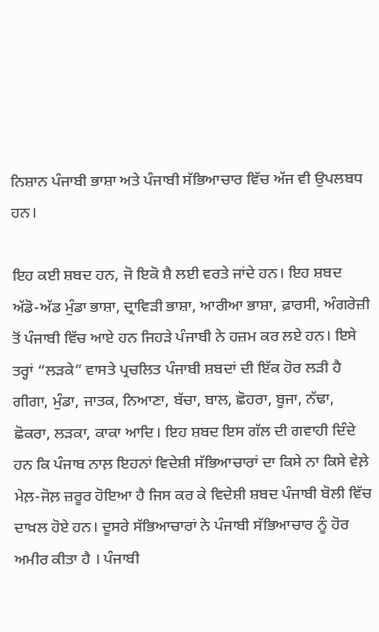ਨਿਸ਼ਾਨ ਪੰਜਾਬੀ ਭਾਸ਼ਾ ਅਤੇ ਪੰਜਾਬੀ ਸੱਭਿਆਚਾਰ ਵਿੱਚ ਅੱਜ ਵੀ ਉਪਲਬਧ ਹਨ।

ਇਹ ਕਈ ਸ਼ਬਦ ਹਨ, ਜੋ ਇਕੋ ਸ਼ੈ ਲਈ ਵਰਤੇ ਜਾਂਦੇ ਹਨ। ਇਹ ਸ਼ਬਦ ਅੱਡੋ-ਅੱਡ ਮੁੰਡਾ ਭਾਸ਼ਾ, ਦ੍ਰਾਵਿੜੀ ਭਾਸ਼ਾ, ਆਰੀਆ ਭਾਸ਼ਾ, ਫ਼ਾਰਸੀ, ਅੰਗਰੇਜ਼ੀ ਤੋਂ ਪੰਜਾਬੀ ਵਿੱਚ ਆਏ ਹਨ ਜਿਹੜੇ ਪੰਜਾਬੀ ਨੇ ਹਜ਼ਮ ਕਰ ਲਏ ਹਨ। ਇਸੇ ਤਰ੍ਹਾਂ “ਲੜਕੇ” ਵਾਸਤੇ ਪ੍ਰਚਲਿਤ ਪੰਜਾਬੀ ਸ਼ਬਦਾਂ ਦੀ ਇੱਕ ਹੋਰ ਲੜੀ ਹੈ ਗੀਗਾ, ਮੁੰਡਾ, ਜਾਤਕ, ਨਿਆਣਾ, ਬੱਚਾ, ਬਾਲ, ਛੋਹਰਾ, ਬੂਜਾ, ਨੱਢਾ, ਛੋਕਰਾ, ਲੜਕਾ, ਕਾਕਾ ਆਦਿ। ਇਹ ਸ਼ਬਦ ਇਸ ਗੱਲ ਦੀ ਗਵਾਹੀ ਦਿੰਦੇ ਹਨ ਕਿ ਪੰਜਾਬ ਨਾਲ਼ ਇਹਨਾਂ ਵਿਦੇਸ਼ੀ ਸੱਭਿਆਚਾਰਾਂ ਦਾ ਕਿਸੇ ਨਾ ਕਿਸੇ ਵੇਲ਼ੇ ਮੇਲ਼-ਜੋਲ਼ ਜ਼ਰੂਰ ਹੋਇਆ ਹੈ ਜਿਸ ਕਰ ਕੇ ਵਿਦੇਸ਼ੀ ਸ਼ਬਦ ਪੰਜਾਬੀ ਬੋਲੀ ਵਿੱਚ ਦਾਖ਼ਲ ਹੋਏ ਹਨ। ਦੂਸਰੇ ਸੱਭਿਆਚਾਰਾਂ ਨੇ ਪੰਜਾਬੀ ਸੱਭਿਆਚਾਰ ਨੂੰ ਹੋਰ ਅਮੀਰ ਕੀਤਾ ਹੈ । ਪੰਜਾਬੀ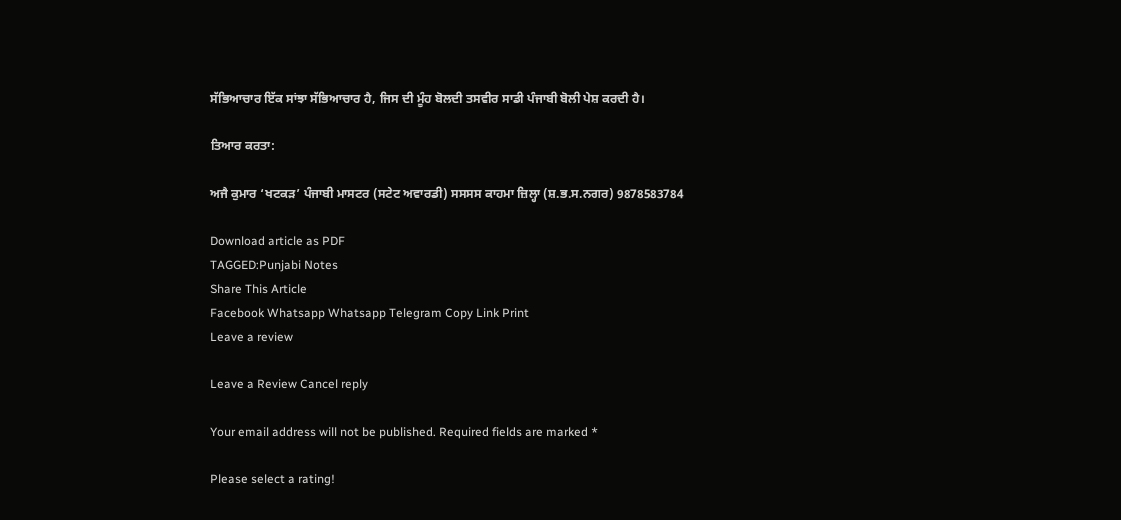ਸੱਭਿਆਚਾਰ ਇੱਕ ਸਾਂਝਾ ਸੱਭਿਆਚਾਰ ਹੈ, ਜਿਸ ਦੀ ਮੂੰਹ ਬੋਲਦੀ ਤਸਵੀਰ ਸਾਡੀ ਪੰਜਾਬੀ ਬੋਲੀ ਪੇਸ਼ ਕਰਦੀ ਹੈ।

ਤਿਆਰ ਕਰਤਾ:

ਅਜੈ ਕੁਮਾਰ ‘ਖਟਕੜ’ ਪੰਜਾਬੀ ਮਾਸਟਰ (ਸਟੇਟ ਅਵਾਰਡੀ) ਸਸਸਸ ਕਾਹਮਾ ਜ਼ਿਲ੍ਹਾ (ਸ਼.ਭ.ਸ.ਨਗਰ) 9878583784

Download article as PDF
TAGGED:Punjabi Notes
Share This Article
Facebook Whatsapp Whatsapp Telegram Copy Link Print
Leave a review

Leave a Review Cancel reply

Your email address will not be published. Required fields are marked *

Please select a rating!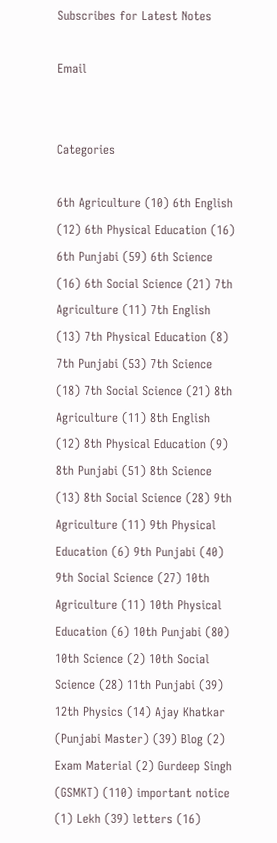Subscribes for Latest Notes

Email


Categories

6th Agriculture (10) 6th English (12) 6th Physical Education (16) 6th Punjabi (59) 6th Science (16) 6th Social Science (21) 7th Agriculture (11) 7th English (13) 7th Physical Education (8) 7th Punjabi (53) 7th Science (18) 7th Social Science (21) 8th Agriculture (11) 8th English (12) 8th Physical Education (9) 8th Punjabi (51) 8th Science (13) 8th Social Science (28) 9th Agriculture (11) 9th Physical Education (6) 9th Punjabi (40) 9th Social Science (27) 10th Agriculture (11) 10th Physical Education (6) 10th Punjabi (80) 10th Science (2) 10th Social Science (28) 11th Punjabi (39) 12th Physics (14) Ajay Khatkar (Punjabi Master) (39) Blog (2) Exam Material (2) Gurdeep Singh (GSMKT) (110) important notice (1) Lekh (39) letters (16)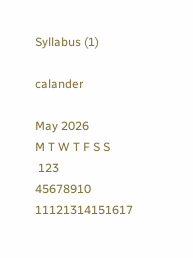Syllabus (1)

calander

May 2026
M T W T F S S
 123
45678910
11121314151617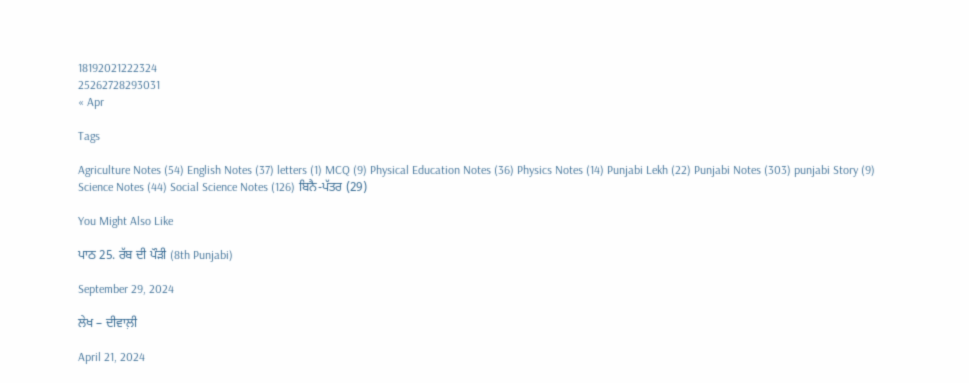18192021222324
25262728293031
« Apr

Tags

Agriculture Notes (54) English Notes (37) letters (1) MCQ (9) Physical Education Notes (36) Physics Notes (14) Punjabi Lekh (22) Punjabi Notes (303) punjabi Story (9) Science Notes (44) Social Science Notes (126) ਬਿਨੈ-ਪੱਤਰ (29)

You Might Also Like

ਪਾਠ 25. ਰੱਬ ਦੀ ਪੌੜੀ (8th Punjabi)

September 29, 2024

ਲੇਖ – ਦੀਵਾਲ਼ੀ

April 21, 2024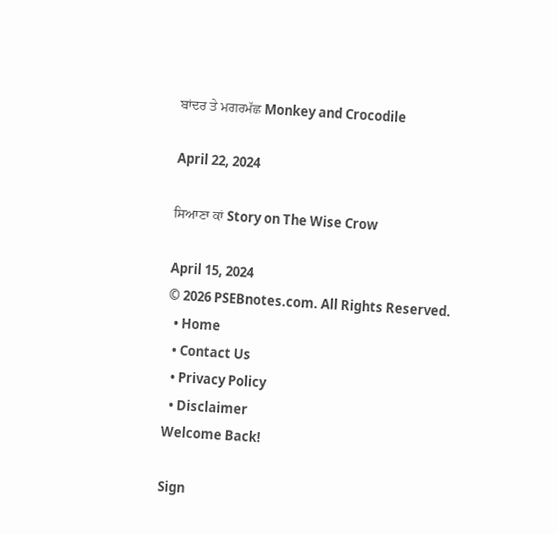ਬਾਂਦਰ ਤੇ ਮਗਰਮੱਛ Monkey and Crocodile

April 22, 2024

ਸਿਆਣਾ ਕਾਂ Story on The Wise Crow

April 15, 2024
© 2026 PSEBnotes.com. All Rights Reserved.
  • Home
  • Contact Us
  • Privacy Policy
  • Disclaimer
Welcome Back!

Sign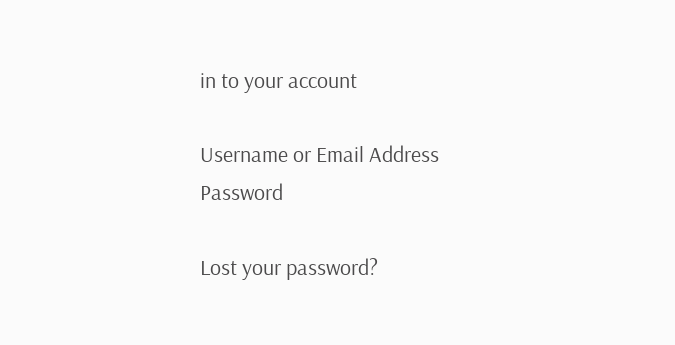in to your account

Username or Email Address
Password

Lost your password?